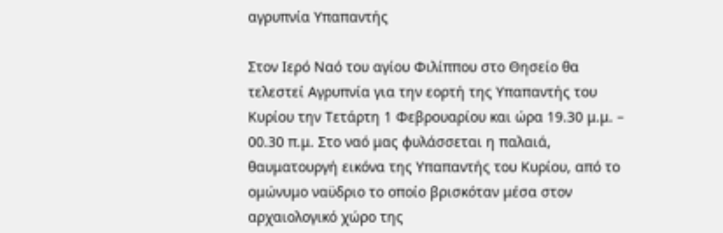αγρυπνία Υπαπαντής

Στον Ιερό Ναό του αγίου Φιλίππου στο Θησείο θα τελεστεί Αγρυπνία για την εορτή της Υπαπαντής του Κυρίου την Τετάρτη 1 Φεβρουαρίου και ώρα 19.30 μ.μ. – 00.30 π.μ. Στο ναό μας φυλάσσεται η παλαιά, θαυματουργή εικόνα της Υπαπαντής του Κυρίου, από το ομώνυμο ναϋδριο το οποίο βρισκόταν μέσα στον αρχαιολογικό χώρο της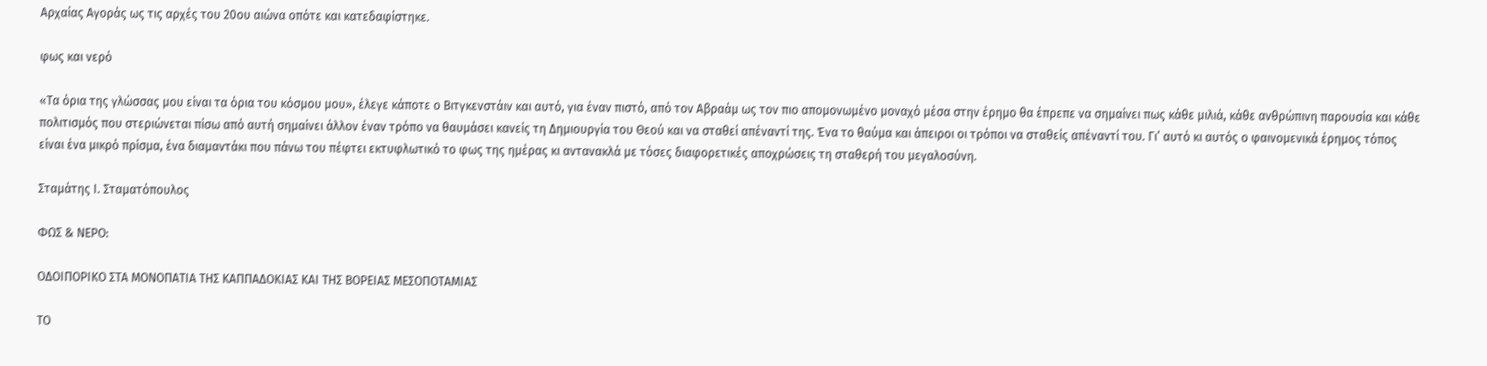Αρχαίας Αγοράς ως τις αρχές του 20ου αιώνα οπότε και κατεδαφίστηκε.

φως και νερό

«Τα όρια της γλώσσας μου είναι τα όρια του κόσμου μου», έλεγε κάποτε ο Βιτγκενστάιν και αυτό, για έναν πιστό, από τον Αβραάμ ως τον πιο απομονωμένο μοναχό μέσα στην έρημο θα έπρεπε να σημαίνει πως κάθε μιλιά, κάθε ανθρώπινη παρουσία και κάθε πολιτισμός που στεριώνεται πίσω από αυτή σημαίνει άλλον έναν τρόπο να θαυμάσει κανείς τη Δημιουργία του Θεού και να σταθεί απέναντί της. Ένα το θαύμα και άπειροι οι τρόποι να σταθείς απέναντί του. Γι’ αυτό κι αυτός ο φαινομενικά έρημος τόπος είναι ένα μικρό πρίσμα, ένα διαμαντάκι που πάνω του πέφτει εκτυφλωτικό το φως της ημέρας κι αντανακλά με τόσες διαφορετικές αποχρώσεις τη σταθερή του μεγαλοσύνη.

Σταμάτης Ι. Σταματόπουλος

ΦΩΣ & ΝΕΡΟ:

ΟΔΟΙΠΟΡΙΚΟ ΣΤΑ ΜΟΝΟΠΑΤΙΑ ΤΗΣ ΚΑΠΠΑΔΟΚΙΑΣ ΚΑΙ ΤΗΣ ΒΟΡΕΙΑΣ ΜΕΣΟΠΟΤΑΜΙΑΣ

ΤΟ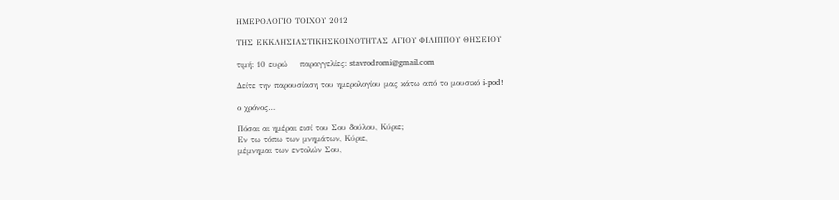ΗΜΕΡΟΛΟΓΙΟ ΤΟΙΧΟΥ 2012

ΤΗΣ ΕΚΚΛΗΣΙΑΣΤΙΚΗΣΚΟΙΝΟΤΗΤΑΣ ΑΓΙΟΥ ΦΙΛΙΠΠΟΥ ΘΗΣΕΙΟΥ

τιμή: 10 ευρώ    παραγγελίες: stavrodromi@gmail.com

Δείτε την παρουσίαση του ημερολογίου μας κάτω από το μουσικό i-pod!

ο χρόνος…

Πόσαι αι ημέραι εισί του Σου δούλου, Κύριε;
Εν τω τόπω των μνημάτων, Κύριε,
μέμνημαι των εντολών Σου,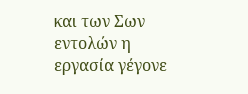και των Σων εντολών η εργασία γέγονε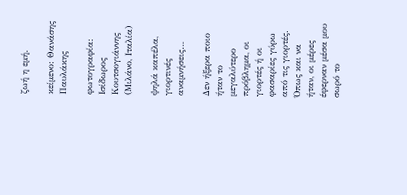ζωή η εμή.

κείμενο: Θανάσης Παυλάκης

φωτογραφία: Ισίδωρος Κουτσογιάννης (Μιλάνο, Ιταλία)

ψηλά καπέλα, γιορτινές αναμνήσεις…

Δεν ήξερα ποιο ήταν το μεγαλύτερο πρόβλημα, οι γιορτές ή οι φασαρίες γύρω από τις γιορτές. Όπως και να ήταν, οι μέρες έφερναν μέσα μου σωρό το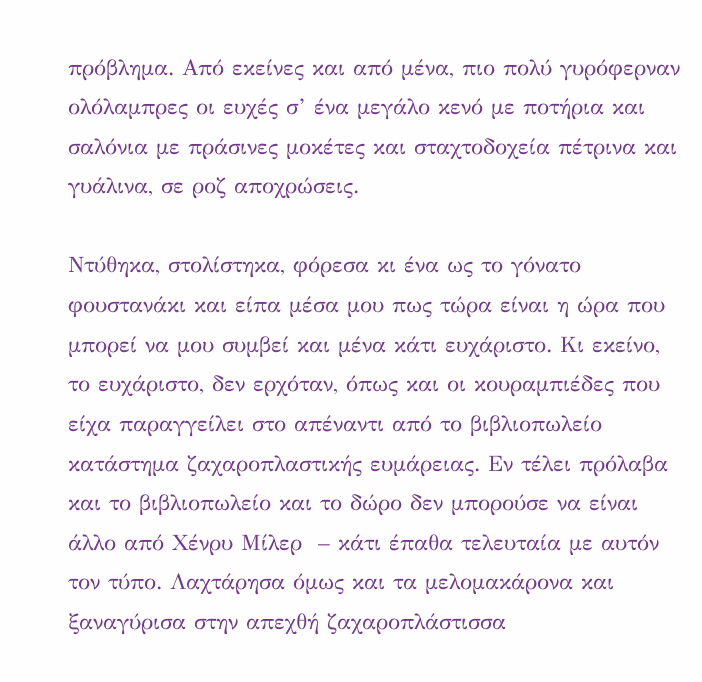πρόβλημα. Από εκείνες και από μένα, πιο πολύ γυρόφερναν ολόλαμπρες οι ευχές σ’ ένα μεγάλο κενό με ποτήρια και σαλόνια με πράσινες μοκέτες και σταχτοδοχεία πέτρινα και γυάλινα, σε ροζ αποχρώσεις.

Ντύθηκα, στολίστηκα, φόρεσα κι ένα ως το γόνατο φουστανάκι και είπα μέσα μου πως τώρα είναι η ώρα που μπορεί να μου συμβεί και μένα κάτι ευχάριστο. Κι εκείνο, το ευχάριστο, δεν ερχόταν, όπως και οι κουραμπιέδες που είχα παραγγείλει στο απέναντι από το βιβλιοπωλείο κατάστημα ζαχαροπλαστικής ευμάρειας. Εν τέλει πρόλαβα και το βιβλιοπωλείο και το δώρο δεν μπορούσε να είναι άλλο από Χένρυ Μίλερ  – κάτι έπαθα τελευταία με αυτόν τον τύπο. Λαχτάρησα όμως και τα μελομακάρονα και ξαναγύρισα στην απεχθή ζαχαροπλάστισσα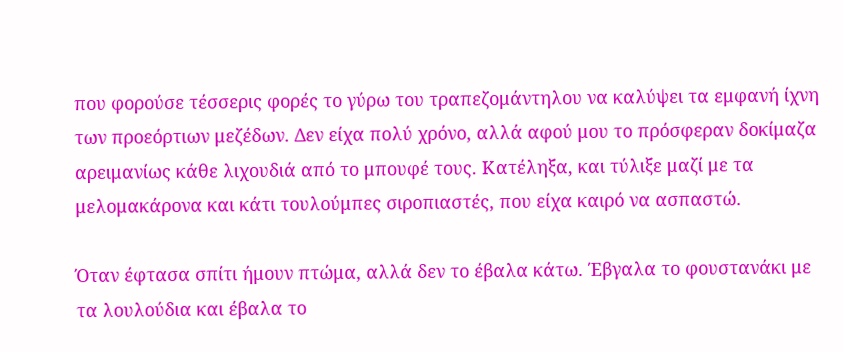που φορούσε τέσσερις φορές το γύρω του τραπεζομάντηλου να καλύψει τα εμφανή ίχνη των προεόρτιων μεζέδων. Δεν είχα πολύ χρόνο, αλλά αφού μου το πρόσφεραν δοκίμαζα αρειμανίως κάθε λιχουδιά από το μπουφέ τους. Κατέληξα, και τύλιξε μαζί με τα μελομακάρονα και κάτι τουλούμπες σιροπιαστές, που είχα καιρό να ασπαστώ.

Όταν έφτασα σπίτι ήμουν πτώμα, αλλά δεν το έβαλα κάτω. Έβγαλα το φουστανάκι με τα λουλούδια και έβαλα το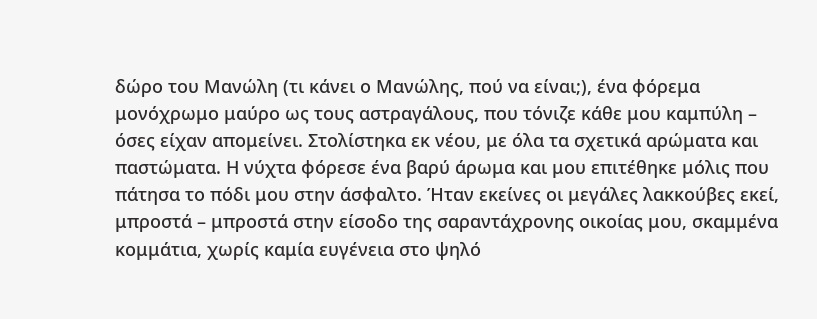δώρο του Μανώλη (τι κάνει ο Μανώλης, πού να είναι;), ένα φόρεμα μονόχρωμο μαύρο ως τους αστραγάλους, που τόνιζε κάθε μου καμπύλη – όσες είχαν απομείνει. Στολίστηκα εκ νέου, με όλα τα σχετικά αρώματα και παστώματα. Η νύχτα φόρεσε ένα βαρύ άρωμα και μου επιτέθηκε μόλις που πάτησα το πόδι μου στην άσφαλτο. Ήταν εκείνες οι μεγάλες λακκούβες εκεί, μπροστά – μπροστά στην είσοδο της σαραντάχρονης οικοίας μου, σκαμμένα κομμάτια, χωρίς καμία ευγένεια στο ψηλό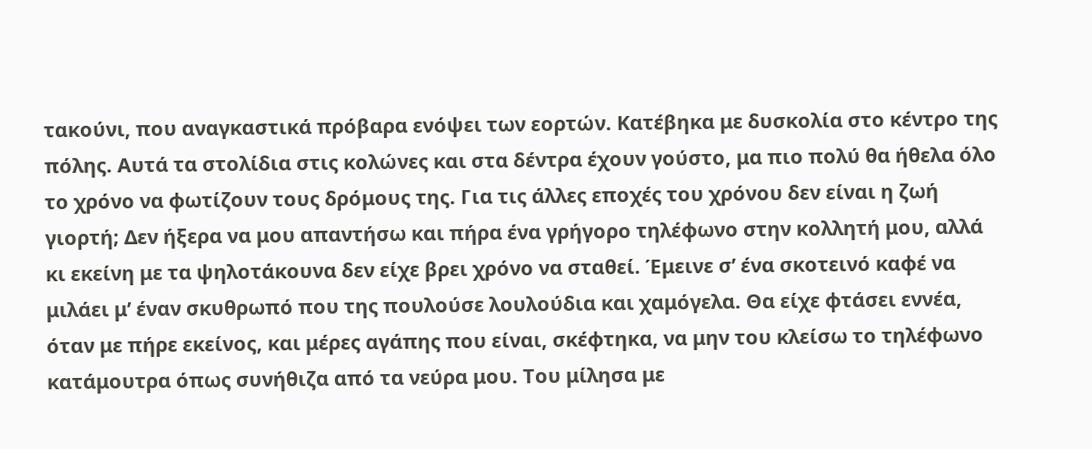τακούνι, που αναγκαστικά πρόβαρα ενόψει των εορτών. Κατέβηκα με δυσκολία στο κέντρο της πόλης. Αυτά τα στολίδια στις κολώνες και στα δέντρα έχουν γούστο, μα πιο πολύ θα ήθελα όλο το χρόνο να φωτίζουν τους δρόμους της. Για τις άλλες εποχές του χρόνου δεν είναι η ζωή γιορτή; Δεν ήξερα να μου απαντήσω και πήρα ένα γρήγορο τηλέφωνο στην κολλητή μου, αλλά κι εκείνη με τα ψηλοτάκουνα δεν είχε βρει χρόνο να σταθεί. Έμεινε σ’ ένα σκοτεινό καφέ να μιλάει μ’ έναν σκυθρωπό που της πουλούσε λουλούδια και χαμόγελα. Θα είχε φτάσει εννέα, όταν με πήρε εκείνος, και μέρες αγάπης που είναι, σκέφτηκα, να μην του κλείσω το τηλέφωνο κατάμουτρα όπως συνήθιζα από τα νεύρα μου. Του μίλησα με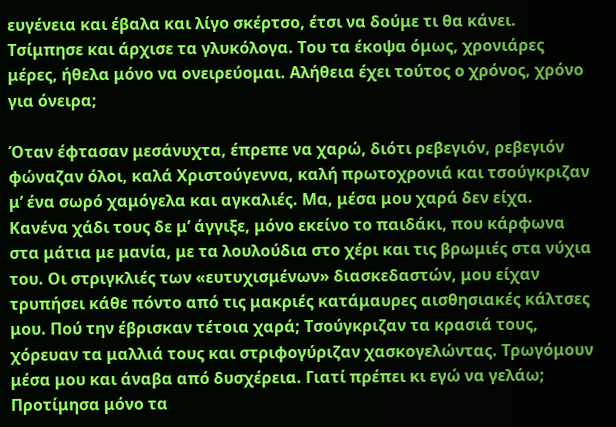ευγένεια και έβαλα και λίγο σκέρτσο, έτσι να δούμε τι θα κάνει. Τσίμπησε και άρχισε τα γλυκόλογα. Του τα έκοψα όμως, χρονιάρες μέρες, ήθελα μόνο να ονειρεύομαι. Αλήθεια έχει τούτος ο χρόνος, χρόνο για όνειρα;

Όταν έφτασαν μεσάνυχτα, έπρεπε να χαρώ, διότι ρεβεγιόν, ρεβεγιόν φώναζαν όλοι, καλά Χριστούγεννα, καλή πρωτοχρονιά και τσούγκριζαν μ’ ένα σωρό χαμόγελα και αγκαλιές. Μα, μέσα μου χαρά δεν είχα. Κανένα χάδι τους δε μ’ άγγιξε, μόνο εκείνο το παιδάκι, που κάρφωνα στα μάτια με μανία, με τα λουλούδια στο χέρι και τις βρωμιές στα νύχια του. Οι στριγκλιές των «ευτυχισμένων» διασκεδαστών, μου είχαν τρυπήσει κάθε πόντο από τις μακριές κατάμαυρες αισθησιακές κάλτσες μου. Πού την έβρισκαν τέτοια χαρά; Τσούγκριζαν τα κρασιά τους, χόρευαν τα μαλλιά τους και στριφογύριζαν χασκογελώντας. Τρωγόμουν μέσα μου και άναβα από δυσχέρεια. Γιατί πρέπει κι εγώ να γελάω; Προτίμησα μόνο τα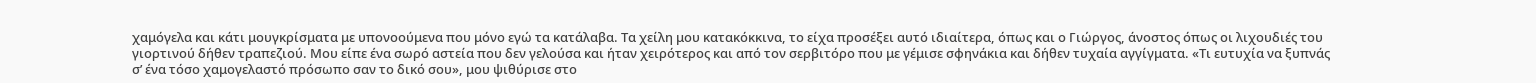χαμόγελα και κάτι μουγκρίσματα με υπονοούμενα που μόνο εγώ τα κατάλαβα. Τα χείλη μου κατακόκκινα, το είχα προσέξει αυτό ιδιαίτερα, όπως και ο Γιώργος, άνοστος όπως οι λιχουδιές του γιορτινού δήθεν τραπεζιού. Μου είπε ένα σωρό αστεία που δεν γελούσα και ήταν χειρότερος και από τον σερβιτόρο που με γέμισε σφηνάκια και δήθεν τυχαία αγγίγματα. «Τι ευτυχία να ξυπνάς σ’ ένα τόσο χαμογελαστό πρόσωπο σαν το δικό σου», μου ψιθύρισε στο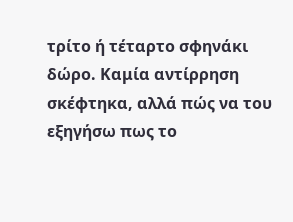τρίτο ή τέταρτο σφηνάκι δώρο. Καμία αντίρρηση σκέφτηκα, αλλά πώς να του εξηγήσω πως το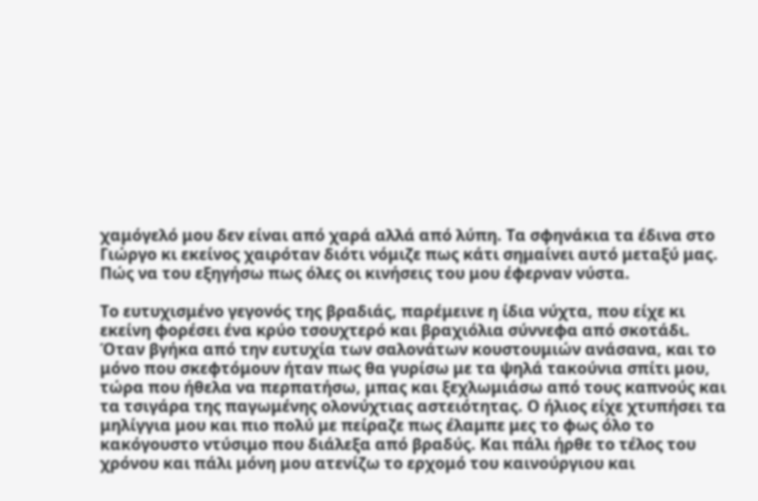χαμόγελό μου δεν είναι από χαρά αλλά από λύπη. Τα σφηνάκια τα έδινα στο Γιώργο κι εκείνος χαιρόταν διότι νόμιζε πως κάτι σημαίνει αυτό μεταξύ μας. Πώς να του εξηγήσω πως όλες οι κινήσεις του μου έφερναν νύστα.

Το ευτυχισμένο γεγονός της βραδιάς, παρέμεινε η ίδια νύχτα, που είχε κι εκείνη φορέσει ένα κρύο τσουχτερό και βραχιόλια σύννεφα από σκοτάδι. Όταν βγήκα από την ευτυχία των σαλονάτων κουστουμιών ανάσανα, και το μόνο που σκεφτόμουν ήταν πως θα γυρίσω με τα ψηλά τακούνια σπίτι μου, τώρα που ήθελα να περπατήσω, μπας και ξεχλωμιάσω από τους καπνούς και τα τσιγάρα της παγωμένης ολονύχτιας αστειότητας. Ο ήλιος είχε χτυπήσει τα μηλίγγια μου και πιο πολύ με πείραζε πως έλαμπε μες το φως όλο το κακόγουστο ντύσιμο που διάλεξα από βραδύς. Και πάλι ήρθε το τέλος του χρόνου και πάλι μόνη μου ατενίζω το ερχομό του καινούργιου και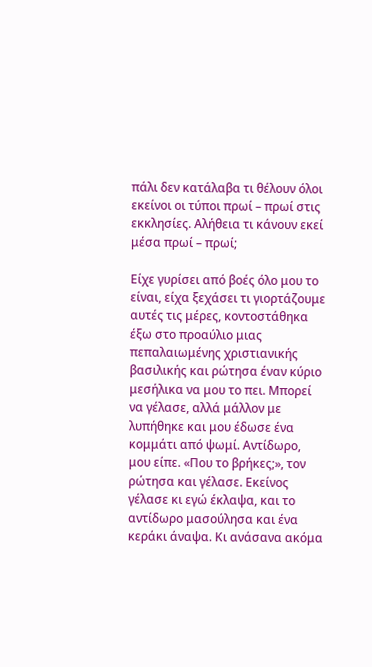πάλι δεν κατάλαβα τι θέλουν όλοι εκείνοι οι τύποι πρωί – πρωί στις εκκλησίες. Αλήθεια τι κάνουν εκεί μέσα πρωί – πρωί;

Είχε γυρίσει από βοές όλο μου το είναι, είχα ξεχάσει τι γιορτάζουμε αυτές τις μέρες, κοντοστάθηκα έξω στο προαύλιο μιας πεπαλαιωμένης χριστιανικής βασιλικής και ρώτησα έναν κύριο μεσήλικα να μου το πει. Μπορεί να γέλασε, αλλά μάλλον με λυπήθηκε και μου έδωσε ένα κομμάτι από ψωμί. Αντίδωρο, μου είπε. «Που το βρήκες;», τον ρώτησα και γέλασε. Εκείνος γέλασε κι εγώ έκλαψα, και το αντίδωρο μασούλησα και ένα κεράκι άναψα. Κι ανάσανα ακόμα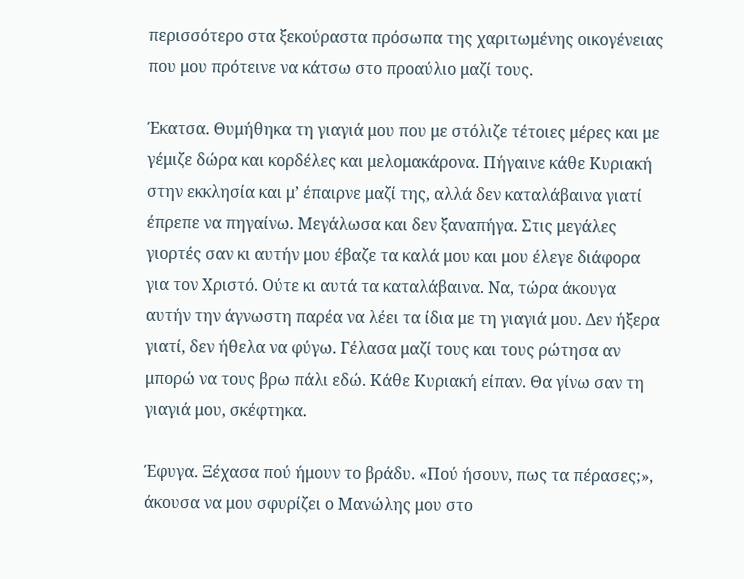περισσότερο στα ξεκούραστα πρόσωπα της χαριτωμένης οικογένειας που μου πρότεινε να κάτσω στο προαύλιο μαζί τους.

Έκατσα. Θυμήθηκα τη γιαγιά μου που με στόλιζε τέτοιες μέρες και με γέμιζε δώρα και κορδέλες και μελομακάρονα. Πήγαινε κάθε Κυριακή στην εκκλησία και μ’ έπαιρνε μαζί της, αλλά δεν καταλάβαινα γιατί έπρεπε να πηγαίνω. Μεγάλωσα και δεν ξαναπήγα. Στις μεγάλες γιορτές σαν κι αυτήν μου έβαζε τα καλά μου και μου έλεγε διάφορα για τον Χριστό. Ούτε κι αυτά τα καταλάβαινα. Να, τώρα άκουγα αυτήν την άγνωστη παρέα να λέει τα ίδια με τη γιαγιά μου. Δεν ήξερα γιατί, δεν ήθελα να φύγω. Γέλασα μαζί τους και τους ρώτησα αν μπορώ να τους βρω πάλι εδώ. Κάθε Κυριακή είπαν. Θα γίνω σαν τη γιαγιά μου, σκέφτηκα.

Έφυγα. Ξέχασα πού ήμουν το βράδυ. «Πού ήσουν, πως τα πέρασες;», άκουσα να μου σφυρίζει ο Μανώλης μου στο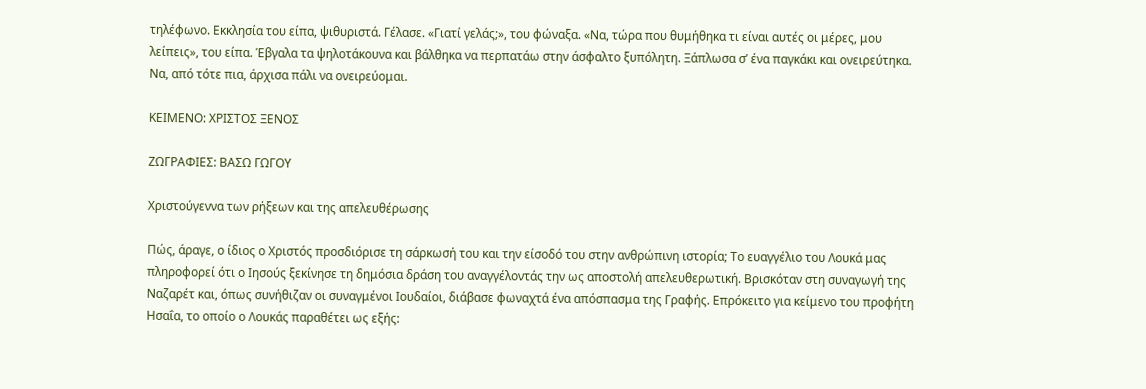τηλέφωνο. Εκκλησία του είπα, ψιθυριστά. Γέλασε. «Γιατί γελάς;», του φώναξα. «Να, τώρα που θυμήθηκα τι είναι αυτές οι μέρες, μου λείπεις», του είπα. Έβγαλα τα ψηλοτάκουνα και βάλθηκα να περπατάω στην άσφαλτο ξυπόλητη. Ξάπλωσα σ’ ένα παγκάκι και ονειρεύτηκα. Να, από τότε πια, άρχισα πάλι να ονειρεύομαι.

ΚΕΙΜΕΝΟ: ΧΡΙΣΤΟΣ ΞΕΝΟΣ

ΖΩΓΡΑΦΙΕΣ: ΒΑΣΩ ΓΩΓΟΥ

Χριστούγεννα των ρήξεων και της απελευθέρωσης

Πώς, άραγε, ο ίδιος ο Χριστός προσδιόρισε τη σάρκωσή του και την είσοδό του στην ανθρώπινη ιστορία; Το ευαγγέλιο του Λουκά μας πληροφορεί ότι ο Ιησούς ξεκίνησε τη δημόσια δράση του αναγγέλοντάς την ως αποστολή απελευθερωτική. Βρισκόταν στη συναγωγή της Ναζαρέτ και, όπως συνήθιζαν οι συναγμένοι Ιουδαίοι, διάβασε φωναχτά ένα απόσπασμα της Γραφής. Επρόκειτο για κείμενο του προφήτη Ησαΐα, το οποίο ο Λουκάς παραθέτει ως εξής: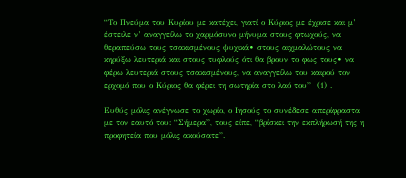“Το Πνεύμα του Κυρίου με κατέχει, γιατί ο Κύριος με έχρισε και μ’ έστειλε ν’ αναγγείλω το χαρμόσυνο μήνυμα στους φτωχούς, να θεραπεύσω τους τσακισμένους ψυχικά• στους αιχμαλώτους να κηρύξω λευτεριά και στους τυφλούς ότι θα βρουν το φως τους• να φέρω λευτεριά στους τσακισμένους, να αναγγείλω του καιρού τον ερχομό που ο Κύριος θα φέρει τη σωτηρία στο λαό του”  (1) .

Ευθύς μόλις ανέγνωσε το χωρίο, ο Ιησούς το συνέδεσε απερίφραστα με τον εαυτό του: “Σήμερα”, τους είπε, “βρίσκει την εκπλήρωσή της η προφητεία που μόλις ακούσατε”.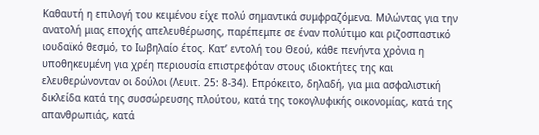Καθαυτή η επιλογή του κειμένου είχε πολύ σημαντικά συμφραζόμενα. Μιλώντας για την ανατολή μιας εποχής απελευθέρωσης, παρέπεμπε σε έναν πολύτιμο και ριζοσπαστικό ιουδαϊκό θεσμό, το Ιωβηλαίο έτος. Κατ’ εντολή του Θεού, κάθε πενήντα χρὀνια η υποθηκευμένη για χρέη περιουσία επιστρεφόταν στους ιδιοκτήτες της και ελευθερώνονταν οι δούλοι (Λευιτ. 25: 8-34). Επρόκειτο, δηλαδή, για μια ασφαλιστική δικλείδα κατά της συσσώρευσης πλούτου, κατά της τοκογλυφικής οικονομίας, κατά της απανθρωπιάς, κατά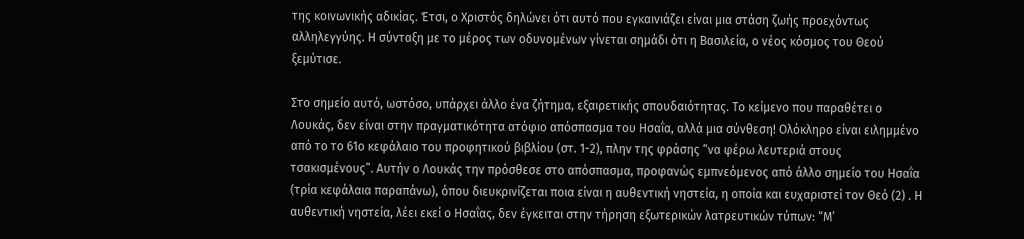της κοινωνικής αδικίας. Έτσι, ο Χριστός δηλώνει ότι αυτό που εγκαινιάζει είναι μια στάση ζωής προεχόντως αλληλεγγύης. Η σύνταξη με το μέρος των οδυνομένων γίνεται σημάδι ότι η Βασιλεία, ο νέος κόσμος του Θεού ξεμύτισε.

Στο σημείο αυτό, ωστόσο, υπάρχει άλλο ένα ζήτημα, εξαιρετικής σπουδαιότητας. Το κείμενο που παραθέτει ο Λουκάς, δεν είναι στην πραγματικότητα ατόφιο απόσπασμα του Ησαΐα, αλλά μια σύνθεση! Ολόκληρο είναι ειλημμένο από το το 61ο κεφάλαιο του προφητικού βιβλίου (στ. 1-2), πλην της φράσης “να φέρω λευτεριά στους τσακισμένους”. Αυτήν ο Λουκάς την πρόσθεσε στο απόσπασμα, προφανώς εμπνεόμενος από άλλο σημείο του Ησαΐα (τρία κεφάλαια παραπάνω), όπου διευκρινίζεται ποια είναι η αυθεντική νηστεία, η οποία και ευχαριστεί τον Θεό (2) . Η αυθεντική νηστεία, λέει εκεί ο Ησαΐας, δεν έγκειται στην τήρηση εξωτερικών λατρευτικών τύπων: “Μ’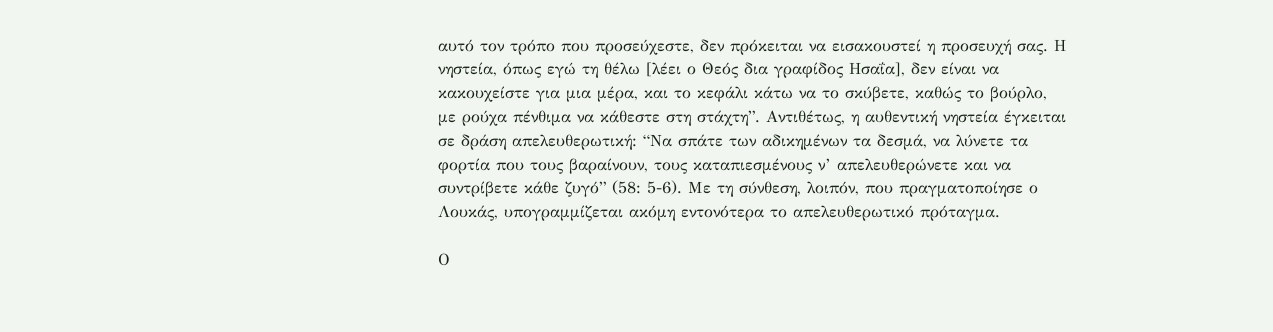αυτό τον τρόπο που προσεύχεστε, δεν πρόκειται να εισακουστεί η προσευχή σας. Η νηστεία, όπως εγώ τη θέλω [λέει ο Θεός δια γραφίδος Ησαΐα], δεν είναι να κακουχείστε για μια μέρα, και το κεφάλι κάτω να το σκύβετε, καθώς το βούρλο, με ρούχα πένθιμα να κάθεστε στη στάχτη”. Αντιθέτως, η αυθεντική νηστεία έγκειται σε δράση απελευθερωτική: “Να σπάτε των αδικημένων τα δεσμά, να λύνετε τα φορτία που τους βαραίνουν, τους καταπιεσμένους ν’ απελευθερώνετε και να συντρίβετε κάθε ζυγό” (58: 5-6). Με τη σύνθεση, λοιπόν, που πραγματοποίησε ο Λουκάς, υπογραμμίζεται ακόμη εντονότερα το απελευθερωτικό πρόταγμα.

Ο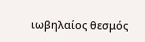ιωβηλαίος θεσμός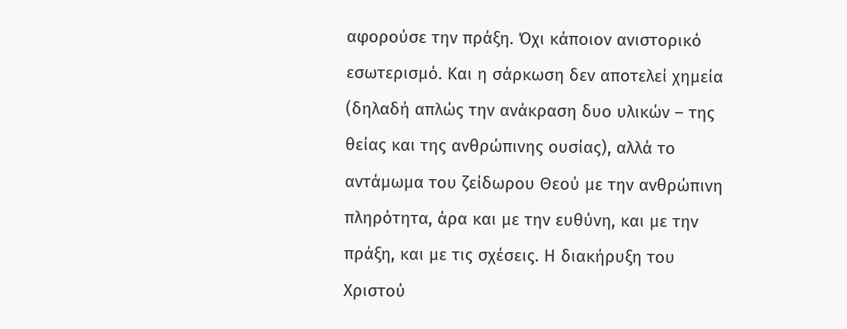αφορούσε την πράξη. Όχι κάποιον ανιστορικό εσωτερισμό. Και η σάρκωση δεν αποτελεί χημεία (δηλαδή απλώς την ανάκραση δυο υλικών – της θείας και της ανθρώπινης ουσίας), αλλά το αντάμωμα του ζείδωρου Θεού με την ανθρώπινη πληρότητα, άρα και με την ευθύνη, και με την πράξη, και με τις σχέσεις. Η διακήρυξη του Χριστού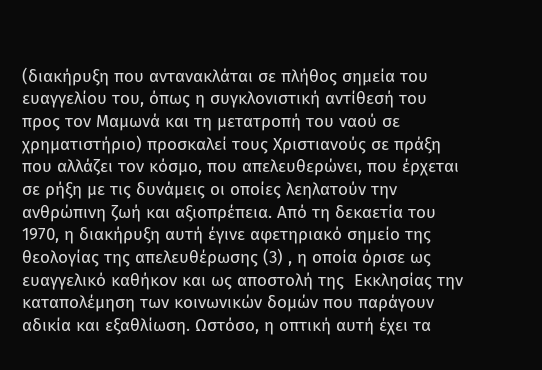(διακήρυξη που αντανακλάται σε πλήθος σημεία του ευαγγελίου του, όπως η συγκλονιστική αντίθεσή του προς τον Μαμωνά και τη μετατροπή του ναού σε χρηματιστήριο) προσκαλεί τους Χριστιανούς σε πράξη που αλλάζει τον κόσμο, που απελευθερώνει, που έρχεται σε ρήξη με τις δυνάμεις οι οποίες λεηλατούν την ανθρώπινη ζωή και αξιοπρέπεια. Από τη δεκαετία του 1970, η διακήρυξη αυτή έγινε αφετηριακό σημείο της θεολογίας της απελευθέρωσης (3) , η οποία όρισε ως ευαγγελικό καθήκον και ως αποστολή της  Εκκλησίας την καταπολέμηση των κοινωνικών δομών που παράγουν αδικία και εξαθλίωση. Ωστόσο, η οπτική αυτή έχει τα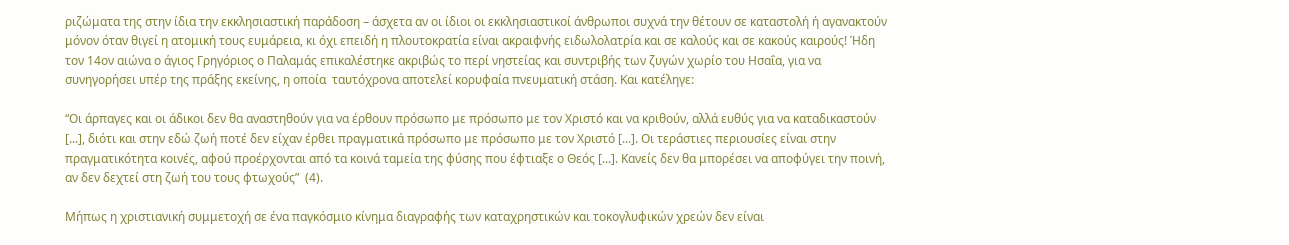ριζώματα της στην ίδια την εκκλησιαστική παράδοση – άσχετα αν οι ίδιοι οι εκκλησιαστικοί άνθρωποι συχνά την θέτουν σε καταστολή ή αγανακτούν μόνον όταν θιγεί η ατομική τους ευμάρεια, κι όχι επειδή η πλουτοκρατία είναι ακραιφνής ειδωλολατρία και σε καλούς και σε κακούς καιρούς! Ήδη τον 14ον αιώνα ο άγιος Γρηγόριος ο Παλαμάς επικαλέστηκε ακριβώς το περί νηστείας και συντριβής των ζυγών χωρίο του Ησαΐα, για να συνηγορήσει υπέρ της πράξης εκείνης, η οποία  ταυτόχρονα αποτελεί κορυφαία πνευματική στάση. Και κατέληγε:

“Οι άρπαγες και οι άδικοι δεν θα αναστηθούν για να έρθουν πρόσωπο με πρόσωπο με τον Χριστό και να κριθούν, αλλά ευθύς για να καταδικαστούν [...], διότι και στην εδώ ζωή ποτέ δεν είχαν έρθει πραγματικά πρόσωπο με πρόσωπο με τον Χριστό [...]. Οι τεράστιες περιουσίες είναι στην πραγματικότητα κοινές, αφού προέρχονται από τα κοινά ταμεία της φύσης που έφτιαξε ο Θεός [...]. Κανείς δεν θα μπορέσει να αποφύγει την ποινή, αν δεν δεχτεί στη ζωή του τους φτωχούς”  (4).

Μήπως η χριστιανική συμμετοχή σε ένα παγκόσμιο κίνημα διαγραφής των καταχρηστικών και τοκογλυφικών χρεών δεν είναι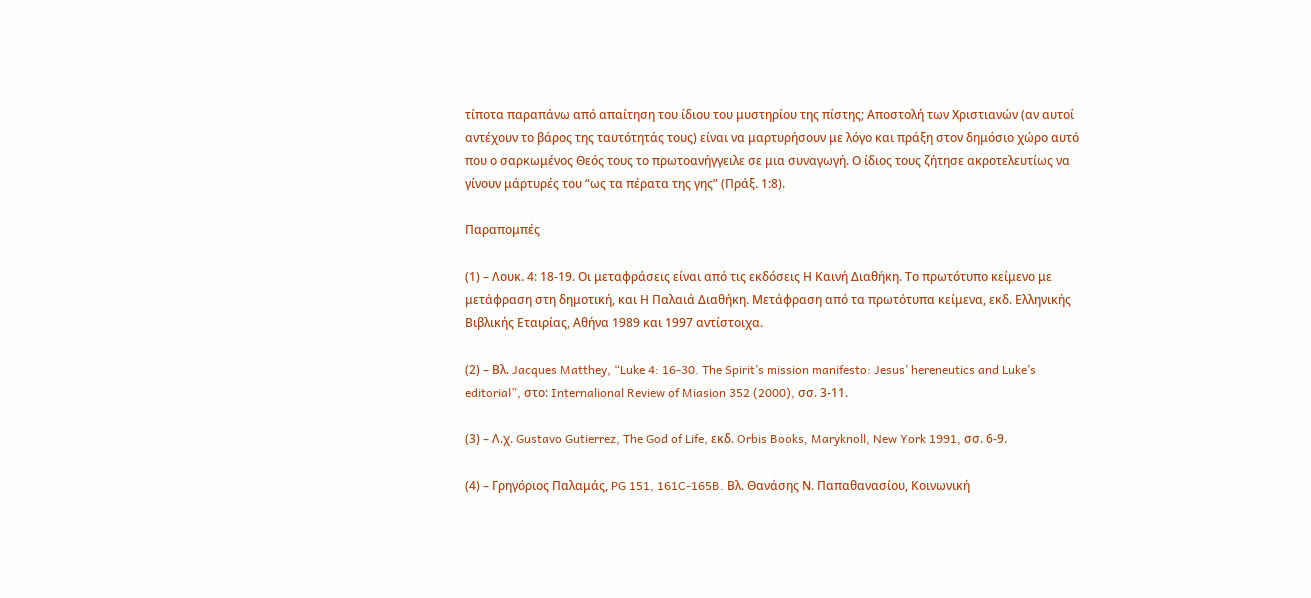τίποτα παραπάνω από απαίτηση του ίδιου του μυστηρίου της πίστης; Αποστολή των Χριστιανών (αν αυτοί αντέχουν το βάρος της ταυτότητάς τους) είναι να μαρτυρήσουν με λόγο και πράξη στον δημόσιο χώρο αυτό που ο σαρκωμένος Θεός τους το πρωτοανήγγειλε σε μια συναγωγή. Ο ίδιος τους ζήτησε ακροτελευτίως να γίνουν μάρτυρές του “ως τα πέρατα της γης” (Πράξ. 1:8).

Παραπομπές

(1) – Λουκ. 4: 18-19. Οι μεταφράσεις είναι από τις εκδόσεις Η Καινή Διαθήκη. Το πρωτότυπο κείμενο με μετάφραση στη δημοτική, και Η Παλαιά Διαθήκη. Μετάφραση από τα πρωτότυπα κείμενα, εκδ. Ελληνικής Βιβλικής Εταιρίας, Αθήνα 1989 και 1997 αντίστοιχα.

(2) – Βλ. Jacques Matthey, “Luke 4: 16-30. The Spirit’s mission manifesto: Jesus’ hereneutics and Luke’s editorial”, στο: Internalional Review of Miasion 352 (2000), σσ. 3-11.

(3) – Λ.χ. Gustavo Gutierrez, The God of Life, εκδ. Orbis Books, Maryknoll, New York 1991, σσ. 6-9.

(4) – Γρηγόριος Παλαμάς, PG 151, 161C-165B. Βλ. Θανάσης Ν. Παπαθανασίου, Κοινωνική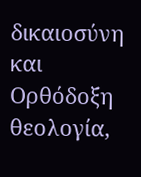δικαιοσύνη και Ορθόδοξη θεολογία,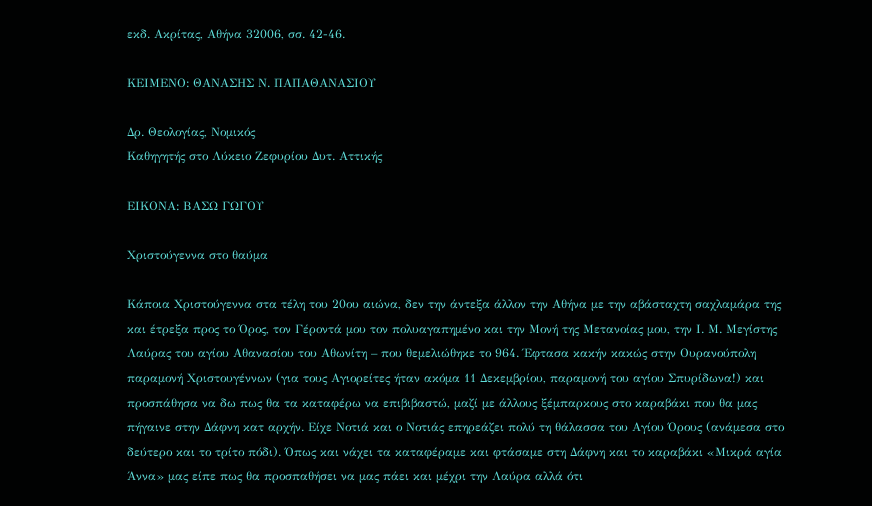εκδ. Ακρίτας, Αθήνα 32006, σσ. 42-46.

ΚΕΙΜΕΝΟ: ΘΑΝΑΣΗΣ Ν. ΠΑΠΑΘΑΝΑΣΙΟΥ

Δρ. Θεολογίας, Νομικός
Καθηγητής στο Λύκειο Ζεφυρίου Δυτ. Αττικής

ΕΙΚΟΝΑ: ΒΑΣΩ ΓΩΓΟΥ

Χριστούγεννα στο θαύμα

Κάποια Χριστούγεννα στα τέλη του 20ου αιώνα, δεν την άντεξα άλλον την Αθήνα με την αβάσταχτη σαχλαμάρα της και έτρεξα προς το Όρος, τον Γέροντά μου τον πολυαγαπημένο και την Μονή της Μετανοίας μου, την Ι. Μ. Μεγίστης Λαύρας του αγίου Αθανασίου του Αθωνίτη – που θεμελιώθηκε το 964. Έφτασα κακήν κακώς στην Ουρανούπολη παραμονή Χριστουγέννων (για τους Αγιορείτες ήταν ακόμα 11 Δεκεμβρίου, παραμονή του αγίου Σπυρίδωνα!) και προσπάθησα να δω πως θα τα καταφέρω να επιβιβαστώ, μαζί με άλλους ξέμπαρκους στο καραβάκι που θα μας πήγαινε στην Δάφνη κατ αρχήν. Είχε Νοτιά και ο Νοτιάς επηρεάζει πολύ τη θάλασσα του Αγίου Όρους (ανάμεσα στο δεύτερο και το τρίτο πόδι). Όπως και νάχει τα καταφέραμε και φτάσαμε στη Δάφνη και το καραβάκι «Μικρά αγία Άννα» μας είπε πως θα προσπαθήσει να μας πάει και μέχρι την Λαύρα αλλά ότι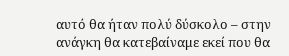αυτό θα ήταν πολύ δύσκολο – στην ανάγκη θα κατεβαίναμε εκεί που θα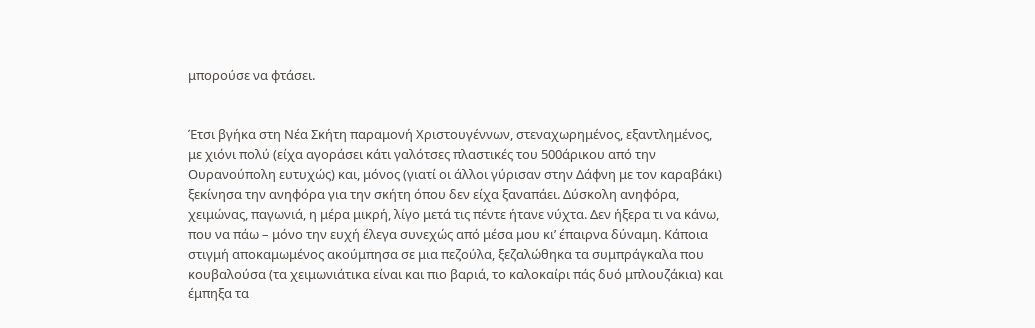μπορούσε να φτάσει.


Έτσι βγήκα στη Νέα Σκήτη παραμονή Χριστουγέννων, στεναχωρημένος, εξαντλημένος, με χιόνι πολύ (είχα αγοράσει κάτι γαλότσες πλαστικές του 500άρικου από την Ουρανούπολη ευτυχώς) και, μόνος (γιατί οι άλλοι γύρισαν στην Δάφνη με τον καραβάκι) ξεκίνησα την ανηφόρα για την σκήτη όπου δεν είχα ξαναπάει. Δύσκολη ανηφόρα, χειμώνας, παγωνιά, η μέρα μικρή, λίγο μετά τις πέντε ήτανε νύχτα. Δεν ήξερα τι να κάνω, που να πάω – μόνο την ευχή έλεγα συνεχώς από μέσα μου κι’ έπαιρνα δύναμη. Κάποια στιγμή αποκαμωμένος ακούμπησα σε μια πεζούλα, ξεζαλώθηκα τα συμπράγκαλα που κουβαλούσα (τα χειμωνιάτικα είναι και πιο βαριά, το καλοκαίρι πάς δυό μπλουζάκια) και έμπηξα τα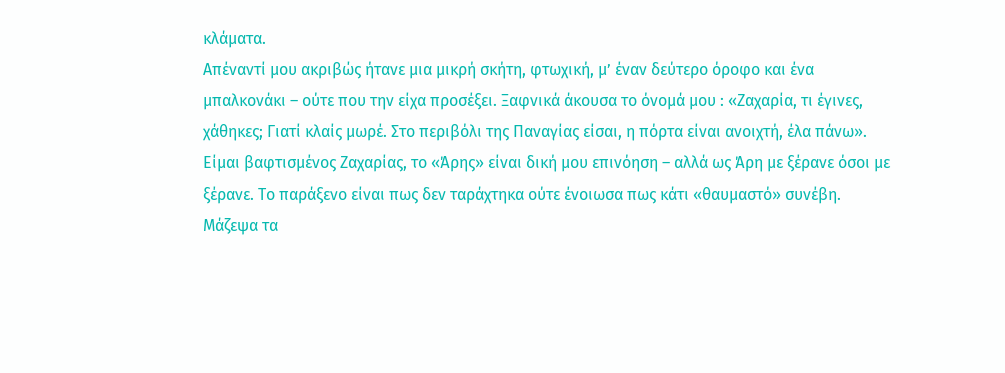κλάματα.
Απέναντί μου ακριβώς ήτανε μια μικρή σκήτη, φτωχική, μ’ έναν δεύτερο όροφο και ένα μπαλκονάκι – ούτε που την είχα προσέξει. Ξαφνικά άκουσα το όνομά μου : «Ζαχαρία, τι έγινες, χάθηκες; Γιατί κλαίς μωρέ. Στο περιβόλι της Παναγίας είσαι, η πόρτα είναι ανοιχτή, έλα πάνω». Είμαι βαφτισμένος Ζαχαρίας, το «Άρης» είναι δική μου επινόηση – αλλά ως Άρη με ξέρανε όσοι με ξέρανε. Το παράξενο είναι πως δεν ταράχτηκα ούτε ένοιωσα πως κάτι «θαυμαστό» συνέβη. Μάζεψα τα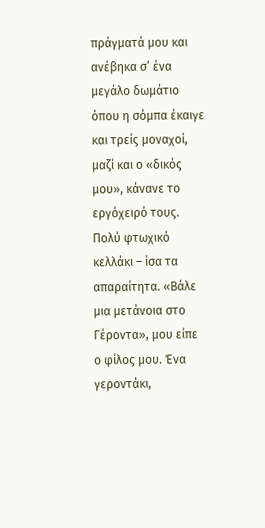πράγματά μου και ανέβηκα σ’ ένα μεγάλο δωμάτιο όπου η σόμπα έκαιγε και τρείς μοναχοί, μαζί και ο «δικός μου», κάνανε το εργόχειρό τους. Πολύ φτωχικό κελλάκι – ίσα τα απαραίτητα. «Βάλε μια μετάνοια στο Γέροντα», μου είπε ο φίλος μου. Ένα γεροντάκι,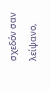σχεδόν σαν λείψανο,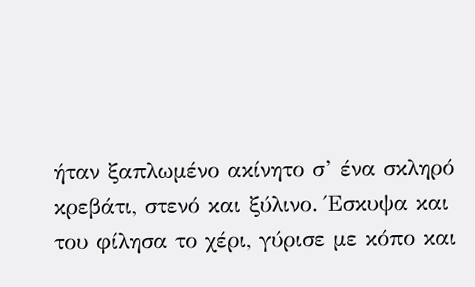ήταν ξαπλωμένο ακίνητο σ’ ένα σκληρό κρεβάτι, στενό και ξύλινο. Έσκυψα και του φίλησα το χέρι, γύρισε με κόπο και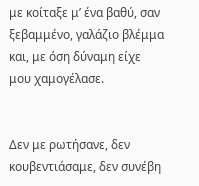με κοίταξε μ’ ένα βαθύ, σαν ξεβαμμένο, γαλάζιο βλέμμα και, με όση δύναμη είχε μου χαμογέλασε.


Δεν με ρωτήσανε, δεν κουβεντιάσαμε, δεν συνέβη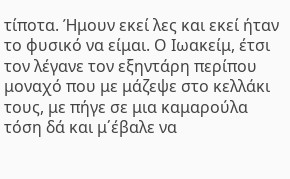τίποτα. Ήμουν εκεί λες και εκεί ήταν το φυσικό να είμαι. Ο Ιωακείμ, έτσι τον λέγανε τον εξηντάρη περίπου μοναχό που με μάζεψε στο κελλάκι τους, με πήγε σε μια καμαρούλα τόση δά και μ΄έβαλε να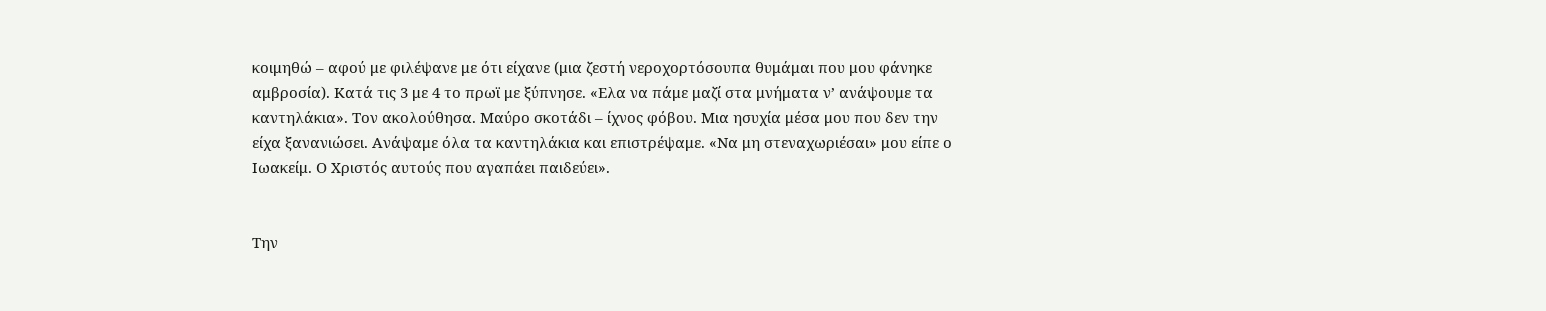κοιμηθώ – αφού με φιλέψανε με ότι είχανε (μια ζεστή νεροχορτόσουπα θυμάμαι που μου φάνηκε αμβροσία). Κατά τις 3 με 4 το πρωϊ με ξύπνησε. «Ελα να πάμε μαζί στα μνήματα ν’ ανάψουμε τα καντηλάκια». Τον ακολούθησα. Μαύρο σκοτάδι – ίχνος φόβου. Μια ησυχία μέσα μου που δεν την είχα ξανανιώσει. Ανάψαμε όλα τα καντηλάκια και επιστρέψαμε. «Να μη στεναχωριέσαι» μου είπε ο Ιωακείμ. Ο Χριστός αυτούς που αγαπάει παιδεύει».


Την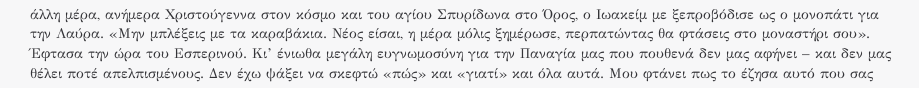άλλη μέρα, ανήμερα Χριστούγεννα στον κόσμο και του αγίου Σπυρίδωνα στο Όρος, ο Ιωακείμ με ξεπροβόδισε ως ο μονοπάτι για την Λαύρα. «Μην μπλέξεις με τα καραβάκια. Νέος είσαι, η μέρα μόλις ξημέρωσε, περπατώντας θα φτάσεις στο μοναστήρι σου».
Έφτασα την ώρα του Εσπερινού. Κι’ ένιωθα μεγάλη ευγνωμοσύνη για την Παναγία μας που πουθενά δεν μας αφήνει – και δεν μας θέλει ποτέ απελπισμένους. Δεν έχω ψάξει να σκεφτώ «πώς» και «γιατί» και όλα αυτά. Μου φτάνει πως το έζησα αυτό που σας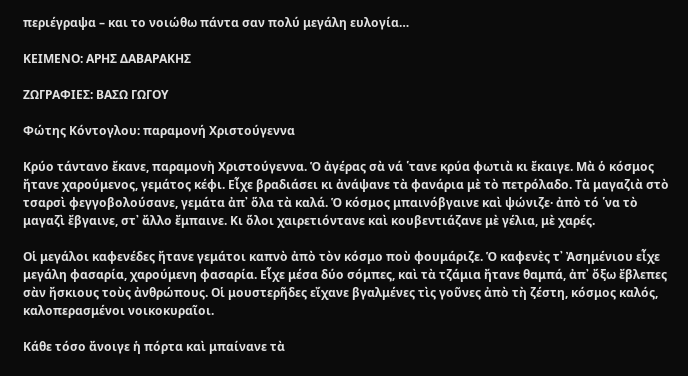περιέγραψα – και το νοιώθω πάντα σαν πολύ μεγάλη ευλογία…

ΚΕΙΜΕΝΟ: ΑΡΗΣ ΔΑΒΑΡΑΚΗΣ

ΖΩΓΡΑΦΙΕΣ: ΒΑΣΩ ΓΩΓΟΥ

Φώτης Κόντογλου: παραμονή Χριστούγεννα

Κρύο τάντανο ἔκανε, παραμονὴ Χριστούγεννα. Ὁ ἀγέρας σὰ νά ῾τανε κρύα φωτιὰ κι ἔκαιγε. Μὰ ὁ κόσμος ἤτανε χαρούμενος, γεμάτος κέφι. Εἶχε βραδιάσει κι ἀνάψανε τὰ φανάρια μὲ τὸ πετρόλαδο. Τὰ μαγαζιὰ στὸ τσαρσὶ φεγγοβολούσανε, γεμάτα ἀπ᾿ ὅλα τὰ καλά. Ὁ κόσμος μπαινόβγαινε καὶ ψώνιζε· ἀπὸ τό ῾να τὸ μαγαζὶ ἔβγαινε, στ᾿ ἄλλο ἔμπαινε. Κι ὅλοι χαιρετιόντανε καὶ κουβεντιάζανε μὲ γέλια, μὲ χαρές.

Οἱ μεγάλοι καφενέδες ἤτανε γεμάτοι καπνὸ ἀπὸ τὸν κόσμο ποὺ φουμάριζε. Ὁ καφενὲς τ᾿ Ἀσημένιου εἶχε μεγάλη φασαρία, χαρούμενη φασαρία. Εἶχε μέσα δύο σόμπες, καὶ τὰ τζάμια ἤτανε θαμπά, ἀπ᾿ ὄξω ἔβλεπες σὰν ἤσκιους τοὺς ἀνθρώπους. Οἱ μουστερῆδες εἴχανε βγαλμένες τὶς γοῦνες ἀπὸ τὴ ζέστη, κόσμος καλός, καλοπερασμένοι νοικοκυραῖοι.

Κάθε τόσο ἄνοιγε ἡ πόρτα καὶ μπαίνανε τὰ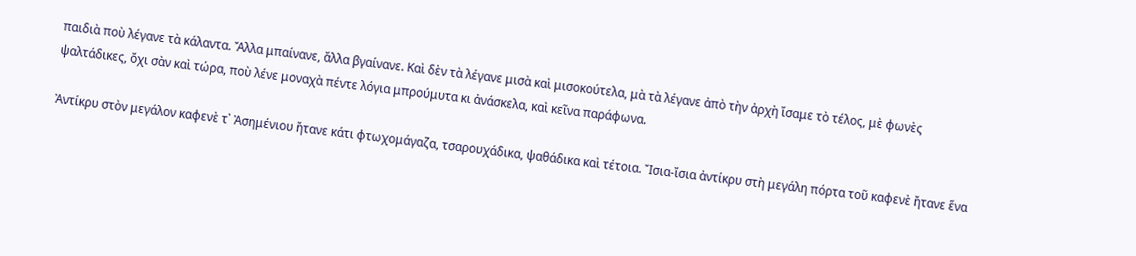παιδιὰ ποὺ λέγανε τὰ κάλαντα. Ἄλλα μπαίνανε, ἄλλα βγαίνανε. Καὶ δὲν τὰ λέγανε μισὰ καὶ μισοκούτελα, μὰ τὰ λέγανε ἀπὸ τὴν ἀρχὴ ἴσαμε τὸ τέλος, μὲ φωνὲς ψαλτάδικες, ὄχι σὰν καὶ τώρα, ποὺ λένε μοναχὰ πέντε λόγια μπρούμυτα κι ἀνάσκελα, καὶ κεῖνα παράφωνα.

Ἀντίκρυ στὸν μεγάλον καφενὲ τ᾿ Ἀσημένιου ἤτανε κάτι φτωχομάγαζα, τσαρουχάδικα, ψαθάδικα καὶ τέτοια. Ἴσια-ἴσια ἀντίκρυ στὴ μεγάλη πόρτα τοῦ καφενὲ ἤτανε ἕνα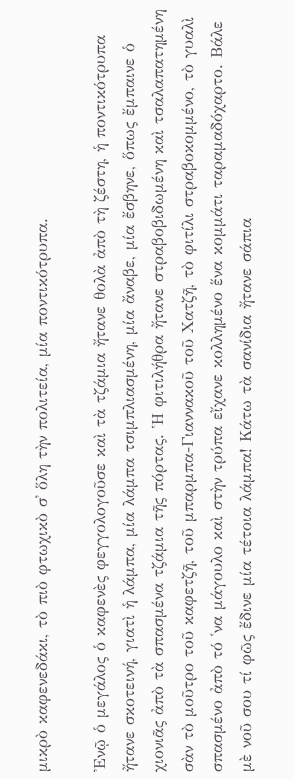μικρὸ καφενεδάκι, τὸ πιὸ φτωχικὸ σ᾿ ὅλη τὴν πολιτεία, μία ποντικότρυπα.

Ἐνῷ ὁ μεγάλος ὁ καφενὲς φεγγολογοῦσε καὶ τὰ τζάμια ἤτανε θολὰ ἀπὸ τὴ ζέστη, ἡ ποντικότρυπα ἤτανε σκοτεινή, γιατὶ ἡ λάμπα, μία λάμπα τσιμπλιασμένη, μία ἄναβε, μία ἔσβηνε, ὅπως ἔμπαινε ὁ χιονιᾶς ἀπὸ τὰ σπασμένα τζάμια τῆς πόρτας. Ἡ φιτιλήθρα ἤτανε στραβοβιδωμένη καὶ τσαλαπατημένη σὰν τὸ μοῦτρο τοῦ καφετζῆ, τοῦ μπαρμπα-Γιαννακοῦ τοῦ Χατζῆ, τὸ φιτίλι στραβοκομμένο, τὸ γυαλὶ σπασμένο ἀπὸ τό ῾να μάγουλο καὶ στὴν τρύπα εἴχανε κολλημένο ἕνα κομμάτι ταραμαδόχαρτο. Βάλε μὲ νοῦ σου τί φῶς ἔδινε μία τέτοια λάμπα! Κάτω τὰ σανίδια ἤτανε σάπια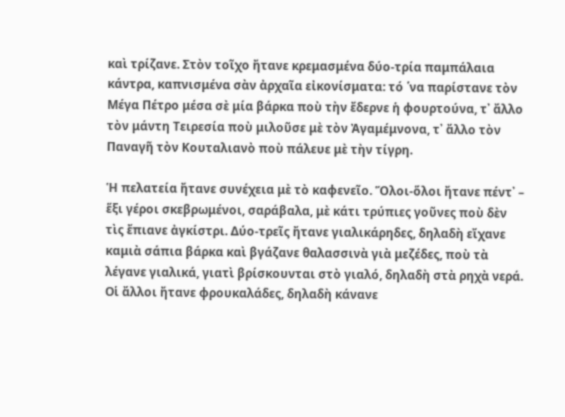καὶ τρίζανε. Στὸν τοῖχο ἤτανε κρεμασμένα δύο-τρία παμπάλαια κάντρα, καπνισμένα σὰν ἀρχαῖα εἰκονίσματα: τό ῾να παρίστανε τὸν Μέγα Πέτρο μέσα σὲ μία βάρκα ποὺ τὴν ἔδερνε ἡ φουρτούνα, τ᾿ ἄλλο τὸν μάντη Τειρεσία ποὺ μιλοῦσε μὲ τὸν Ἀγαμέμνονα, τ᾿ ἄλλο τὸν Παναγῆ τὸν Κουταλιανὸ ποὺ πάλευε μὲ τὴν τίγρη.

Ἡ πελατεία ἤτανε συνέχεια μὲ τὸ καφενεῖο. Ὅλοι-ὅλοι ἤτανε πέντ᾿ – ἕξι γέροι σκεβρωμένοι, σαράβαλα, μὲ κάτι τρύπιες γοῦνες ποὺ δὲν τὶς ἔπιανε ἀγκίστρι. Δύο-τρεῖς ἤτανε γιαλικάρηδες, δηλαδὴ εἴχανε καμιὰ σάπια βάρκα καὶ βγάζανε θαλασσινὰ γιὰ μεζέδες, ποὺ τὰ λέγανε γιαλικά, γιατὶ βρίσκουνται στὸ γιαλό, δηλαδὴ στὰ ρηχὰ νερά. Οἱ ἄλλοι ἤτανε φρουκαλάδες, δηλαδὴ κάνανε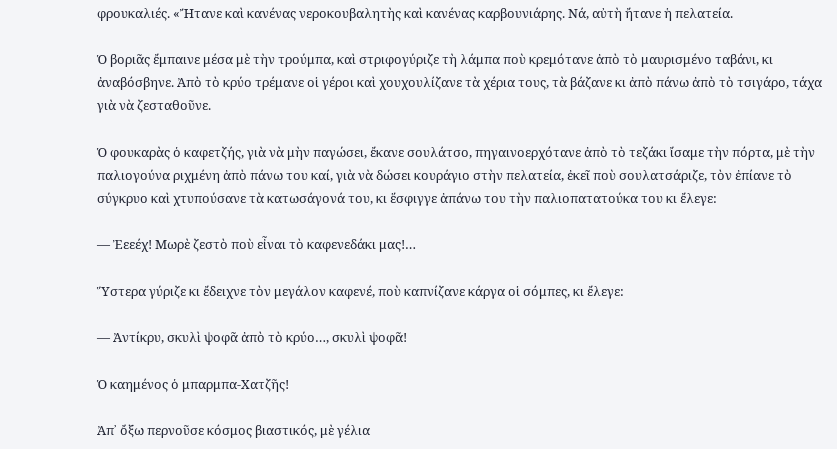φρουκαλιές. «Ἤτανε καὶ κανένας νεροκουβαλητὴς καὶ κανένας καρβουνιάρης. Νά, αὐτὴ ἤτανε ἡ πελατεία.

Ὁ βοριᾶς ἔμπαινε μέσα μὲ τὴν τρούμπα, καὶ στριφογύριζε τὴ λάμπα ποὺ κρεμότανε ἀπὸ τὸ μαυρισμένο ταβάνι, κι ἀναβόσβηνε. Ἀπὸ τὸ κρύο τρέμανε οἱ γέροι καὶ χουχουλίζανε τὰ χέρια τους, τὰ βάζανε κι ἀπὸ πάνω ἀπὸ τὸ τσιγάρο, τάχα γιὰ νὰ ζεσταθοῦνε.

Ὁ φουκαρὰς ὁ καφετζής, γιὰ νὰ μὴν παγώσει, ἔκανε σουλάτσο, πηγαινοερχότανε ἀπὸ τὸ τεζάκι ἴσαμε τὴν πόρτα, μὲ τὴν παλιογούνα ριχμένη ἀπὸ πάνω του καί, γιὰ νὰ δώσει κουράγιο στὴν πελατεία, ἐκεῖ ποὺ σουλατσάριζε, τὸν ἐπίανε τὸ σύγκρυο καὶ χτυπούσανε τὰ κατωσάγονά του, κι ἕσφιγγε ἀπάνω του τὴν παλιοπατατούκα του κι ἔλεγε:

— Ἐεεέχ! Μωρὲ ζεστὸ ποὺ εἶναι τὸ καφενεδάκι μας!…

Ὕστερα γύριζε κι ἔδειχνε τὸν μεγάλον καφενέ, ποὺ καπνίζανε κάργα οἱ σόμπες, κι ἔλεγε:

— Ἀντίκρυ, σκυλὶ ψοφᾶ ἀπὸ τὸ κρύο…, σκυλὶ ψοφᾶ!

Ὁ καημένος ὁ μπαρμπα-Χατζῆς!

Ἀπ᾿ ὄξω περνοῦσε κόσμος βιαστικός, μὲ γέλια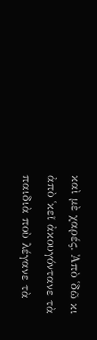καὶ μὲ χαρές. Ἀπὸ ῾δῶ κι ἀπὸ ῾κεῖ ἀκουγόντανε τὰ παιδιὰ ποὺ λέγανε τὰ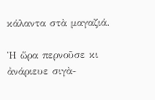κάλαντα στὰ μαγαζιά.

Ἡ ὥρα περνοῦσε κι ἀνάριευε σιγὰ-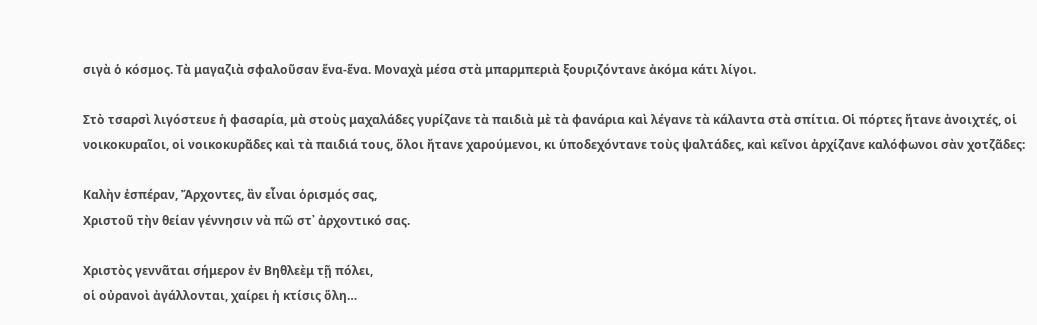σιγὰ ὁ κόσμος. Τὰ μαγαζιὰ σφαλοῦσαν ἕνα-ἕνα. Μοναχὰ μέσα στὰ μπαρμπεριὰ ξουριζόντανε ἀκόμα κάτι λίγοι.

Στὸ τσαρσὶ λιγόστευε ἡ φασαρία, μὰ στοὺς μαχαλάδες γυρίζανε τὰ παιδιὰ μὲ τὰ φανάρια καὶ λέγανε τὰ κάλαντα στὰ σπίτια. Οἱ πόρτες ἤτανε ἀνοιχτές, οἱ νοικοκυραῖοι, οἱ νοικοκυρᾶδες καὶ τὰ παιδιά τους, ὅλοι ἤτανε χαρούμενοι, κι ὑποδεχόντανε τοὺς ψαλτάδες, καὶ κεῖνοι ἀρχίζανε καλόφωνοι σὰν χοτζᾶδες:

Καλὴν ἑσπέραν, Ἄρχοντες, ἂν εἶναι ὁρισμός σας,
Χριστοῦ τὴν θείαν γέννησιν νὰ πῶ στ᾿ ἀρχοντικό σας.

Χριστὸς γεννᾶται σήμερον ἐν Βηθλεὲμ τῇ πόλει,
οἱ οὐρανοὶ ἀγάλλονται, χαίρει ἡ κτίσις ὅλη…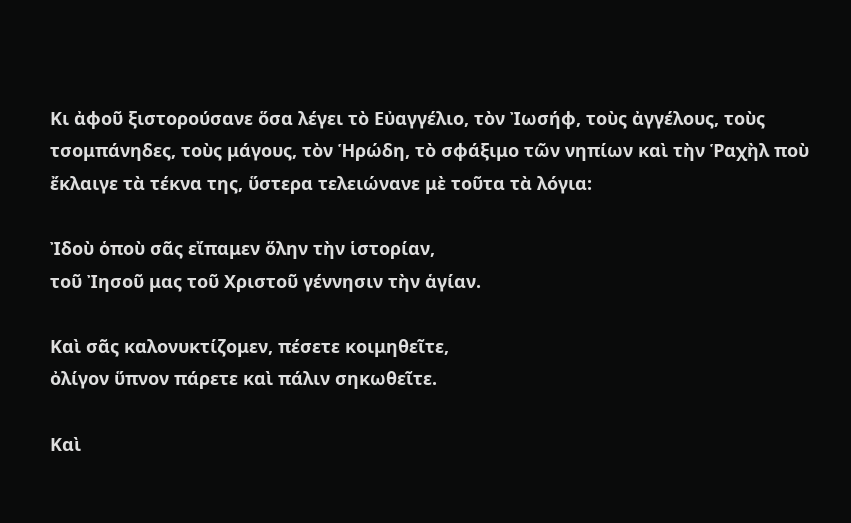Κι ἀφοῦ ξιστορούσανε ὅσα λέγει τὸ Εὐαγγέλιο, τὸν Ἰωσήφ, τοὺς ἀγγέλους, τοὺς τσομπάνηδες, τοὺς μάγους, τὸν Ἡρώδη, τὸ σφάξιμο τῶν νηπίων καὶ τὴν Ῥαχὴλ ποὺ ἔκλαιγε τὰ τέκνα της, ὕστερα τελειώνανε μὲ τοῦτα τὰ λόγια:

Ἰδοὺ ὁποὺ σᾶς εἴπαμεν ὅλην τὴν ἱστορίαν,
τοῦ Ἰησοῦ μας τοῦ Χριστοῦ γέννησιν τὴν ἁγίαν.

Καὶ σᾶς καλονυκτίζομεν, πέσετε κοιμηθεῖτε,
ὀλίγον ὕπνον πάρετε καὶ πάλιν σηκωθεῖτε.

Καὶ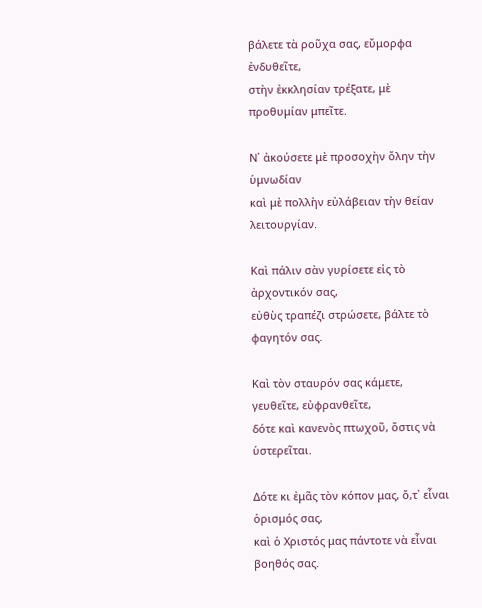βάλετε τὰ ροῦχα σας, εὔμορφα ἐνδυθεῖτε,
στὴν ἐκκλησίαν τρέξατε, μὲ προθυμίαν μπεῖτε.

Ν᾿ ἀκούσετε μὲ προσοχὴν ὅλην τὴν ὑμνωδίαν
καὶ μὲ πολλὴν εὐλάβειαν τὴν θείαν λειτουργίαν.

Καὶ πάλιν σὰν γυρίσετε εἰς τὸ ἀρχοντικόν σας,
εὐθὺς τραπέζι στρώσετε, βάλτε τὸ φαγητόν σας.

Καὶ τὸν σταυρόν σας κάμετε, γευθεῖτε, εὐφρανθεῖτε,
δότε καὶ κανενὸς πτωχοῦ, ὅστις νὰ ὑστερεῖται.

Δότε κι ἐμᾶς τὸν κόπον μας, ὅ,τ᾿ εἶναι ὁρισμός σας,
καὶ ὁ Χριστός μας πάντοτε νὰ εἶναι βοηθός σας.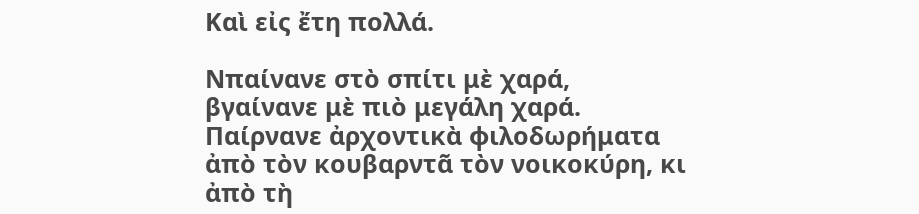Καὶ εἰς ἔτη πολλά.

Νπαίνανε στὸ σπίτι μὲ χαρά, βγαίνανε μὲ πιὸ μεγάλη χαρά. Παίρνανε ἀρχοντικὰ φιλοδωρήματα ἀπὸ τὸν κουβαρντᾶ τὸν νοικοκύρη, κι ἀπὸ τὴ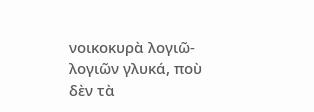νοικοκυρὰ λογιῶ-λογιῶν γλυκά, ποὺ δὲν τὰ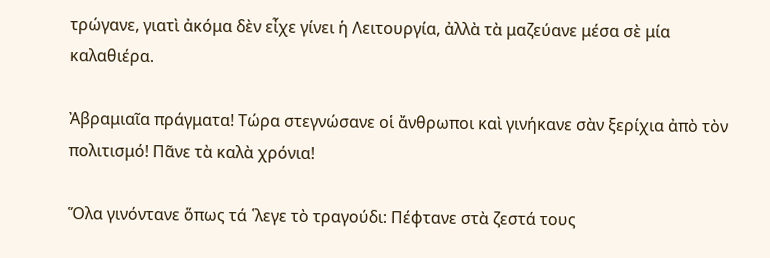τρώγανε, γιατὶ ἀκόμα δὲν εἶχε γίνει ἡ Λειτουργία, ἀλλὰ τὰ μαζεύανε μέσα σὲ μία καλαθιέρα.

Ἀβραμιαῖα πράγματα! Τώρα στεγνώσανε οἱ ἄνθρωποι καὶ γινήκανε σὰν ξερίχια ἀπὸ τὸν πολιτισμό! Πᾶνε τὰ καλὰ χρόνια!

Ὅλα γινόντανε ὅπως τά ῾λεγε τὸ τραγούδι: Πέφτανε στὰ ζεστά τους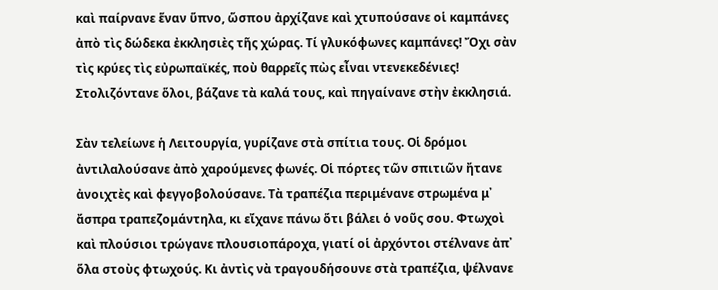καὶ παίρνανε ἕναν ὕπνο, ὥσπου ἀρχίζανε καὶ χτυπούσανε οἱ καμπάνες ἀπὸ τὶς δώδεκα ἐκκλησιὲς τῆς χώρας. Τί γλυκόφωνες καμπάνες! Ὄχι σὰν τὶς κρύες τὶς εὐρωπαϊκές, ποὺ θαρρεῖς πὼς εἶναι ντενεκεδένιες! Στολιζόντανε ὅλοι, βάζανε τὰ καλά τους, καὶ πηγαίνανε στὴν ἐκκλησιά.

Σὰν τελείωνε ἡ Λειτουργία, γυρίζανε στὰ σπίτια τους. Οἱ δρόμοι ἀντιλαλούσανε ἀπὸ χαρούμενες φωνές. Οἱ πόρτες τῶν σπιτιῶν ἤτανε ἀνοιχτὲς καὶ φεγγοβολούσανε. Τὰ τραπέζια περιμένανε στρωμένα μ᾿ ἄσπρα τραπεζομάντηλα, κι εἴχανε πάνω ὅτι βάλει ὁ νοῦς σου. Φτωχοὶ καὶ πλούσιοι τρώγανε πλουσιοπάροχα, γιατί οἱ ἀρχόντοι στέλνανε ἀπ᾿ ὅλα στοὺς φτωχούς. Κι ἀντὶς νὰ τραγουδήσουνε στὰ τραπέζια, ψέλνανε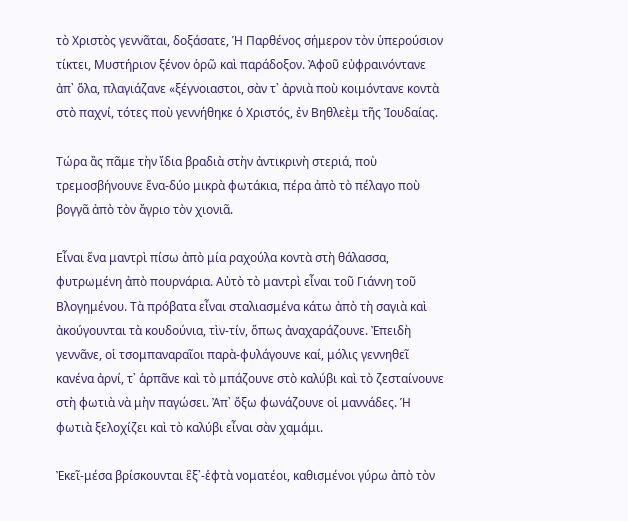τὸ Χριστὸς γεννᾶται, δοξάσατε, Ἡ Παρθένος σήμερον τὸν ὑπερούσιον τίκτει, Μυστήριον ξένον ὁρῶ καὶ παράδοξον. Ἀφοῦ εὐφραινόντανε ἀπ᾿ ὅλα, πλαγιάζανε «ξέγνοιαστοι, σὰν τ᾿ ἀρνιὰ ποὺ κοιμόντανε κοντὰ στὸ παχνί, τότες ποὺ γεννήθηκε ὁ Χριστός, ἐν Βηθλεὲμ τῆς Ἰουδαίας.

Τώρα ἂς πᾶμε τὴν ἴδια βραδιὰ στὴν ἀντικρινὴ στεριά, ποὺ τρεμοσβήνουνε ἕνα-δύο μικρὰ φωτάκια, πέρα ἀπὸ τὸ πέλαγο ποὺ βογγᾶ ἀπὸ τὸν ἄγριο τὸν χιονιᾶ.

Εἶναι ἕνα μαντρὶ πίσω ἀπὸ μία ραχούλα κοντὰ στὴ θάλασσα, φυτρωμένη ἀπὸ πουρνάρια. Αὐτὸ τὸ μαντρὶ εἶναι τοῦ Γιάννη τοῦ Βλογημένου. Τὰ πρόβατα εἶναι σταλιασμένα κάτω ἀπὸ τὴ σαγιὰ καὶ ἀκούγουνται τὰ κουδούνια, τὶν-τίν, ὅπως ἀναχαράζουνε. Ἐπειδὴ γεννᾶνε, οἱ τσομπαναραῖοι παρὰ-φυλάγουνε καί, μόλις γεννηθεῖ κανένα ἀρνί, τ᾿ ἁρπᾶνε καὶ τὸ μπάζουνε στὸ καλύβι καὶ τὸ ζεσταίνουνε στὴ φωτιὰ νὰ μὴν παγώσει. Ἀπ᾿ ὄξω φωνάζουνε οἱ μαννάδες. Ἡ φωτιὰ ξελοχίζει καὶ τὸ καλύβι εἶναι σὰν χαμάμι.

Ἐκεῖ-μέσα βρίσκουνται ἓξ᾿-ἑφτὰ νοματέοι, καθισμένοι γύρω ἀπὸ τὸν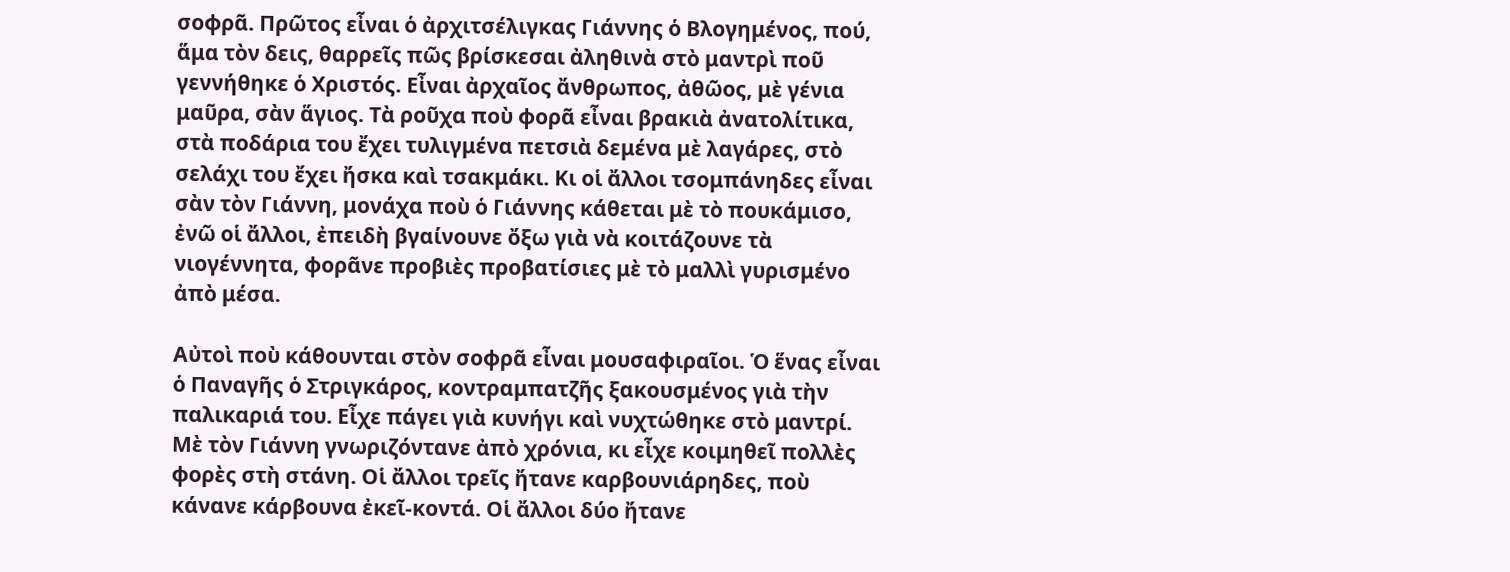σοφρᾶ. Πρῶτος εἶναι ὁ ἀρχιτσέλιγκας Γιάννης ὁ Βλογημένος, πού, ἅμα τὸν δεις, θαρρεῖς πῶς βρίσκεσαι ἀληθινὰ στὸ μαντρὶ ποῦ γεννήθηκε ὁ Χριστός. Εἶναι ἀρχαῖος ἄνθρωπος, ἀθῶος, μὲ γένια μαῦρα, σὰν ἅγιος. Τὰ ροῦχα ποὺ φορᾶ εἶναι βρακιὰ ἀνατολίτικα, στὰ ποδάρια του ἔχει τυλιγμένα πετσιὰ δεμένα μὲ λαγάρες, στὸ σελάχι του ἔχει ἤσκα καὶ τσακμάκι. Κι οἱ ἄλλοι τσομπάνηδες εἶναι σὰν τὸν Γιάννη, μονάχα ποὺ ὁ Γιάννης κάθεται μὲ τὸ πουκάμισο, ἐνῶ οἱ ἄλλοι, ἐπειδὴ βγαίνουνε ὄξω γιὰ νὰ κοιτάζουνε τὰ νιογέννητα, φορᾶνε προβιὲς προβατίσιες μὲ τὸ μαλλὶ γυρισμένο ἀπὸ μέσα.

Αὐτοὶ ποὺ κάθουνται στὸν σοφρᾶ εἶναι μουσαφιραῖοι. Ὁ ἕνας εἶναι ὁ Παναγῆς ὁ Στριγκάρος, κοντραμπατζῆς ξακουσμένος γιὰ τὴν παλικαριά του. Εἶχε πάγει γιὰ κυνήγι καὶ νυχτώθηκε στὸ μαντρί. Μὲ τὸν Γιάννη γνωριζόντανε ἀπὸ χρόνια, κι εἶχε κοιμηθεῖ πολλὲς φορὲς στὴ στάνη. Οἱ ἄλλοι τρεῖς ἤτανε καρβουνιάρηδες, ποὺ κάνανε κάρβουνα ἐκεῖ-κοντά. Οἱ ἄλλοι δύο ἤτανε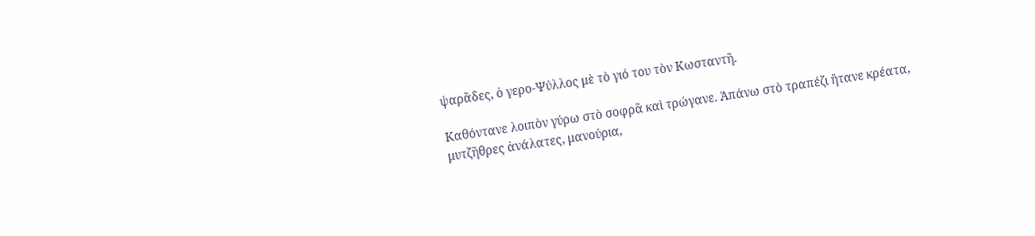ψαρᾶδες, ὁ γερο-Ψύλλος μὲ τὸ γιό του τὸν Κωσταντῆ.

Καθόντανε λοιπὸν γύρω στὸ σοφρᾶ καὶ τρώγανε. Ἀπάνω στὸ τραπέζι ἤτανε κρέατα, μυτζῆθρες ἀνάλατες, μανούρια,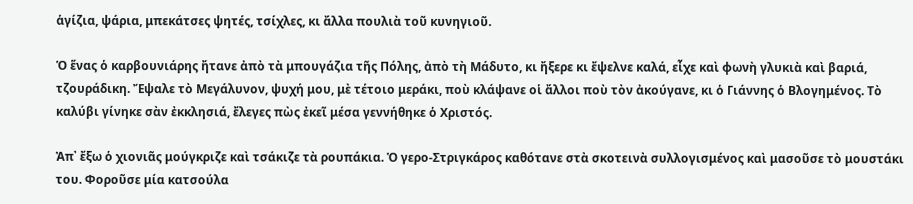ἁγίζια, ψάρια, μπεκάτσες ψητές, τσίχλες, κι ἄλλα πουλιὰ τοῦ κυνηγιοῦ.

Ὁ ἕνας ὁ καρβουνιάρης ἤτανε ἀπὸ τὰ μπουγάζια τῆς Πόλης, ἀπὸ τὴ Μάδυτο, κι ἤξερε κι ἔψελνε καλά, εἶχε καὶ φωνὴ γλυκιὰ καὶ βαριά, τζουράδικη. Ἔψαλε τὸ Μεγάλυνον, ψυχή μου, μὲ τέτοιο μεράκι, ποὺ κλάψανε οἱ ἄλλοι ποὺ τὸν ἀκούγανε, κι ὁ Γιάννης ὁ Βλογημένος. Τὸ καλύβι γίνηκε σὰν ἐκκλησιά, ἔλεγες πὼς ἐκεῖ μέσα γεννήθηκε ὁ Χριστός.

Ἀπ᾿ ἔξω ὁ χιονιᾶς μούγκριζε καὶ τσάκιζε τὰ ρουπάκια. Ὁ γερο-Στριγκάρος καθότανε στὰ σκοτεινὰ συλλογισμένος καὶ μασοῦσε τὸ μουστάκι του. Φοροῦσε μία κατσούλα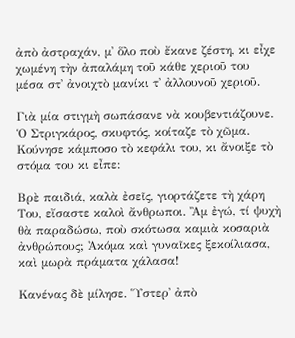ἀπὸ ἀστραχάν, μ᾿ ὅλο ποὺ ἔκανε ζέστη, κι εἶχε χωμένη τὴν ἀπαλάμη τοῦ κάθε χεριοῦ του μέσα στ᾿ ἀνοιχτὸ μανίκι τ᾿ ἀλλουνοῦ χεριοῦ.

Γιὰ μία στιγμὴ σωπάσανε νὰ κουβεντιάζουνε. Ὁ Στριγκάρος, σκυφτός, κοίταζε τὸ χῶμα. Κούνησε κάμποσο τὸ κεφάλι του, κι ἄνοιξε τὸ στόμα του κι εἶπε:

Βρὲ παιδιά, καλὰ ἐσεῖς, γιορτάζετε τὴ χάρη Του, εἴσαστε καλοὶ ἄνθρωποι. Ἂμ ἐγώ, τί ψυχὴ θὰ παραδώσω, ποὺ σκότωσα καμιὰ κοσαριὰ ἀνθρώπους; Ἀκόμα καὶ γυναῖκες ξεκοίλιασα, καὶ μωρὰ πράματα χάλασα!

Κανένας δὲ μίλησε. Ὕστερ᾿ ἀπὸ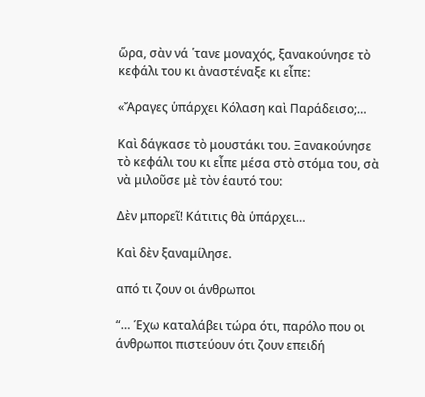ὥρα, σὰν νά ῾τανε μοναχός, ξανακούνησε τὸ κεφάλι του κι ἀναστέναξε κι εἶπε:

«Ἄραγες ὑπάρχει Κόλαση καὶ Παράδεισο;…

Καὶ δάγκασε τὸ μουστάκι του. Ξανακούνησε τὸ κεφάλι του κι εἶπε μέσα στὸ στόμα του, σὰ νὰ μιλοῦσε μὲ τὸν ἑαυτό του:

Δὲν μπορεῖ! Κάτιτις θὰ ὑπάρχει…

Καὶ δὲν ξαναμίλησε.

από τι ζουν οι άνθρωποι

“… Έχω καταλάβει τώρα ότι, παρόλο που οι άνθρωποι πιστεύουν ότι ζουν επειδή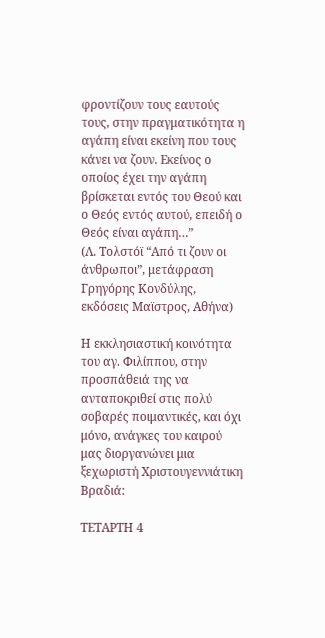φροντίζουν τους εαυτούς τους, στην πραγματικότητα η αγάπη είναι εκείνη που τους κάνει να ζουν. Εκείνος ο οποίος έχει την αγάπη βρίσκεται εντός του Θεού και ο Θεός εντός αυτού, επειδή ο Θεός είναι αγάπη…”
(Λ. Τολστόϊ “Από τι ζουν οι άνθρωποι”, μετάφραση Γρηγόρης Κονδύλης, εκδόσεις Μαϊστρος, Αθήνα)

Η εκκλησιαστική κοινότητα του αγ. Φιλίππου, στην προσπάθειά της να ανταποκριθεί στις πολύ σοβαρές ποιμαντικές, και όχι μόνο, ανάγκες του καιρού μας διοργανώνει μια ξεχωριστή Χριστουγεννιάτικη Βραδιά:

ΤΕΤΑΡΤΗ 4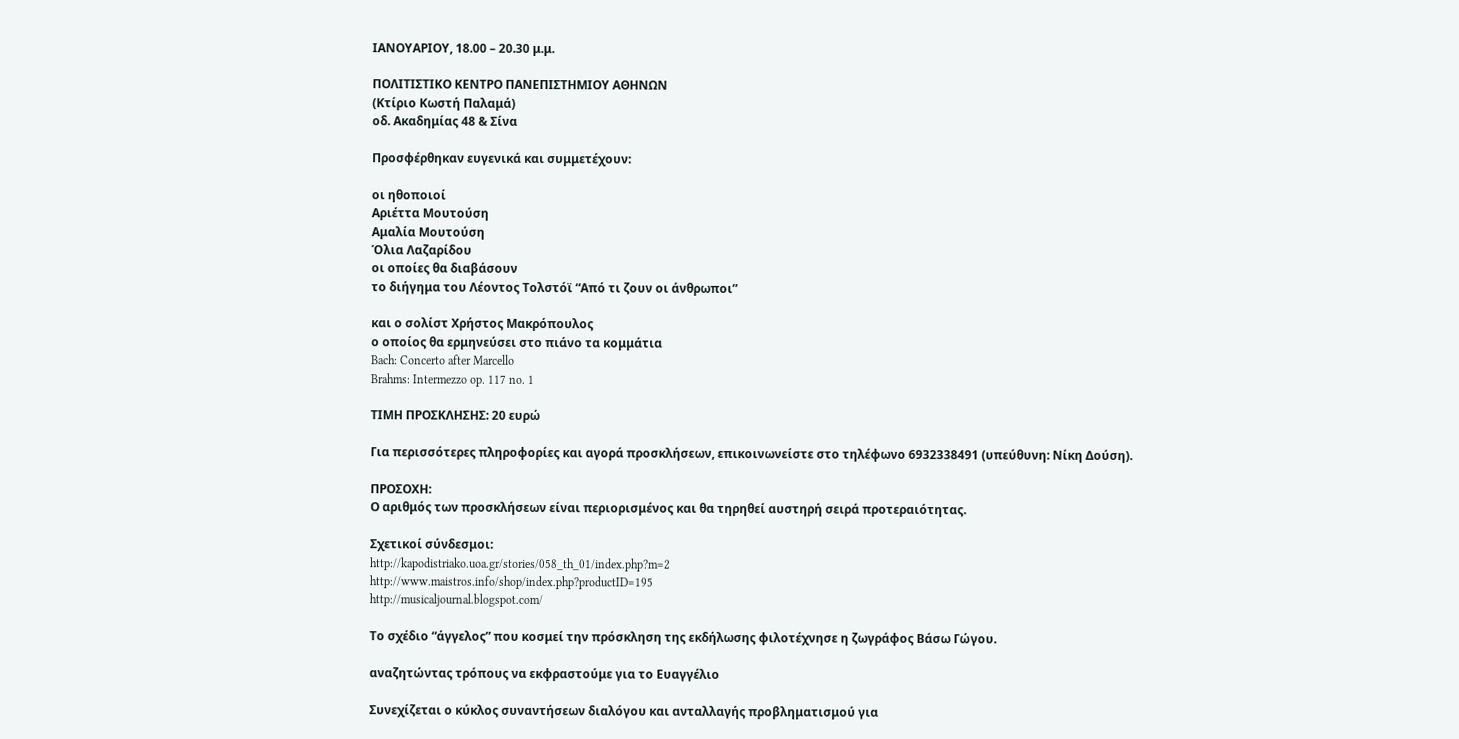ΙΑΝΟΥΑΡΙΟΥ, 18.00 – 20.30 μ.μ.

ΠΟΛΙΤΙΣΤΙΚΟ ΚΕΝΤΡΟ ΠΑΝΕΠΙΣΤΗΜΙΟΥ ΑΘΗΝΩΝ
(Κτίριο Κωστή Παλαμά)
οδ. Ακαδημίας 48 & Σίνα

Προσφέρθηκαν ευγενικά και συμμετέχουν:

οι ηθοποιοί
Αριέττα Μουτούση
Αμαλία Μουτούση
Όλια Λαζαρίδου
οι οποίες θα διαβάσουν
το διήγημα του Λέοντος Τολστόϊ “Από τι ζουν οι άνθρωποι”

και ο σολίστ Χρήστος Μακρόπουλος
ο οποίος θα ερμηνεύσει στο πιάνο τα κομμάτια
Bach: Concerto after Marcello
Brahms: Intermezzo op. 117 no. 1

ΤΙΜΗ ΠΡΟΣΚΛΗΣΗΣ: 20 ευρώ

Για περισσότερες πληροφορίες και αγορά προσκλήσεων, επικοινωνείστε στο τηλέφωνο 6932338491 (υπεύθυνη: Νίκη Δούση).

ΠΡΟΣΟΧΗ:
Ο αριθμός των προσκλήσεων είναι περιορισμένος και θα τηρηθεί αυστηρή σειρά προτεραιότητας.

Σχετικοί σύνδεσμοι:
http://kapodistriako.uoa.gr/stories/058_th_01/index.php?m=2
http://www.maistros.info/shop/index.php?productID=195
http://musicaljournal.blogspot.com/

Το σχέδιο “άγγελος” που κοσμεί την πρόσκληση της εκδήλωσης φιλοτέχνησε η ζωγράφος Βάσω Γώγου.

αναζητώντας τρόπους να εκφραστούμε για το Ευαγγέλιο

Συνεχίζεται ο κύκλος συναντήσεων διαλόγου και ανταλλαγής προβληματισμού για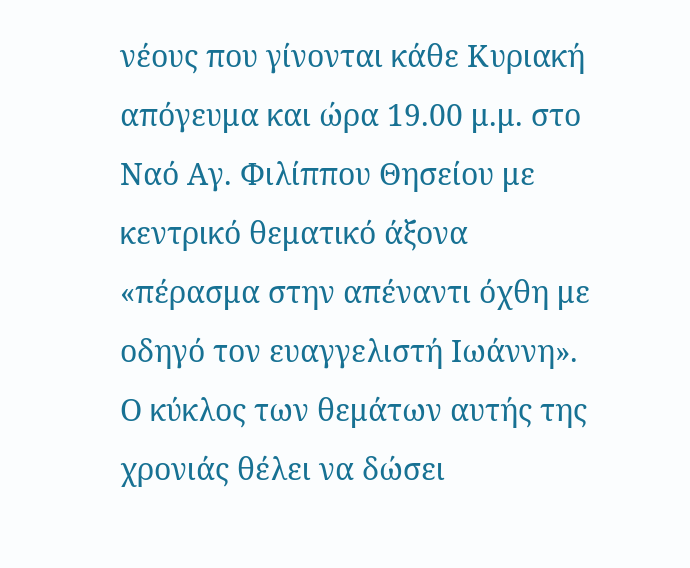νέους που γίνονται κάθε Κυριακή απόγευμα και ώρα 19.00 μ.μ. στο Ναό Αγ. Φιλίππου Θησείου με κεντρικό θεματικό άξονα «πέρασμα στην απέναντι όχθη με οδηγό τον ευαγγελιστή Ιωάννη». Ο κύκλος των θεμάτων αυτής της χρονιάς θέλει να δώσει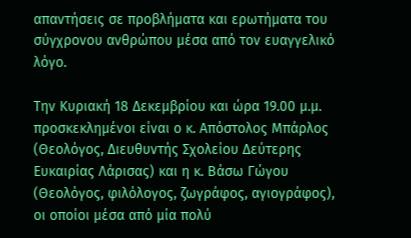απαντήσεις σε προβλήματα και ερωτήματα του σύγχρονου ανθρώπου μέσα από τον ευαγγελικό λόγο.

Την Κυριακή 18 Δεκεμβρίου και ώρα 19.00 μ.μ. προσκεκλημένοι είναι ο κ. Απόστολος Μπάρλος (Θεολόγος, Διευθυντής Σχολείου Δεύτερης Ευκαιρίας Λάρισας) και η κ. Βάσω Γώγου (Θεολόγος, φιλόλογος, ζωγράφος, αγιογράφος), οι οποίοι μέσα από μία πολύ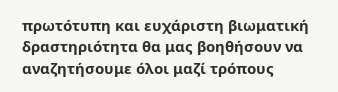πρωτότυπη και ευχάριστη βιωματική δραστηριότητα θα μας βοηθήσουν να αναζητήσουμε όλοι μαζί τρόπους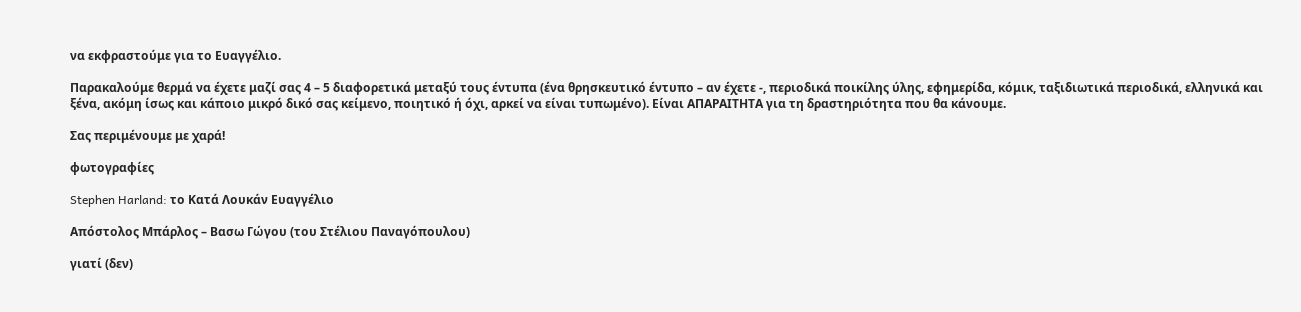να εκφραστούμε για το Ευαγγέλιο.

Παρακαλούμε θερμά να έχετε μαζί σας 4 – 5 διαφορετικά μεταξύ τους έντυπα (ένα θρησκευτικό έντυπο – αν έχετε -, περιοδικά ποικίλης ύλης, εφημερίδα, κόμικ, ταξιδιωτικά περιοδικά, ελληνικά και ξένα, ακόμη ίσως και κάποιο μικρό δικό σας κείμενο, ποιητικό ή όχι, αρκεί να είναι τυπωμένο). Είναι ΑΠΑΡΑΙΤΗΤΑ για τη δραστηριότητα που θα κάνουμε.

Σας περιμένουμε με χαρά!

φωτογραφίες

Stephen Harland: το Κατά Λουκάν Ευαγγέλιο

Απόστολος Μπάρλος – Βασω Γώγου (του Στέλιου Παναγόπουλου)

γιατί (δεν)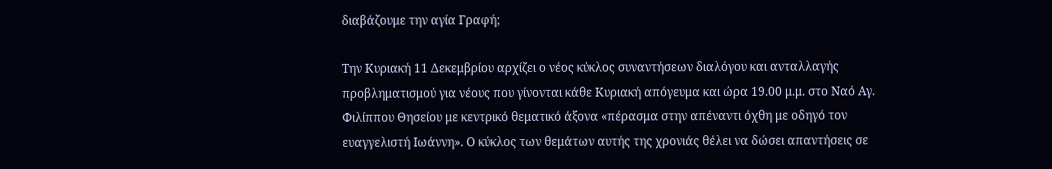διαβάζουμε την αγία Γραφή;

Την Κυριακή 11 Δεκεμβρίου αρχίζει ο νέος κύκλος συναντήσεων διαλόγου και ανταλλαγής προβληματισμού για νέους που γίνονται κάθε Κυριακή απόγευμα και ώρα 19.00 μ.μ. στο Ναό Αγ. Φιλίππου Θησείου με κεντρικό θεματικό άξονα «πέρασμα στην απέναντι όχθη με οδηγό τον ευαγγελιστή Ιωάννη». Ο κύκλος των θεμάτων αυτής της χρονιάς θέλει να δώσει απαντήσεις σε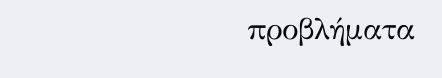προβλήματα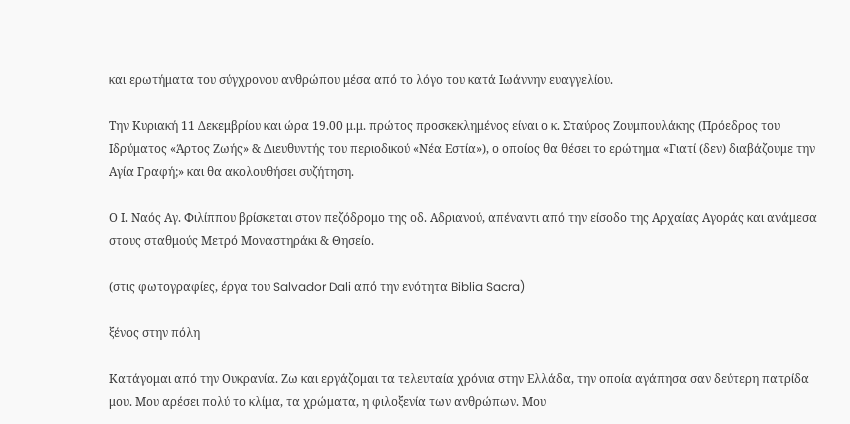και ερωτήματα του σύγχρονου ανθρώπου μέσα από το λόγο του κατά Ιωάννην ευαγγελίου.

Την Κυριακή 11 Δεκεμβρίου και ώρα 19.00 μ.μ. πρώτος προσκεκλημένος είναι ο κ. Σταύρος Ζουμπουλάκης (Πρόεδρος του Ιδρύματος «Άρτος Ζωής» & Διευθυντής του περιοδικού «Νέα Εστία»), ο οποίος θα θέσει το ερώτημα «Γιατί (δεν) διαβάζουμε την Αγία Γραφή;» και θα ακολουθήσει συζήτηση.

Ο Ι. Ναός Αγ. Φιλίππου βρίσκεται στον πεζόδρομο της οδ. Αδριανού, απέναντι από την είσοδο της Αρχαίας Αγοράς και ανάμεσα στους σταθμούς Μετρό Μοναστηράκι & Θησείο.

(στις φωτογραφίες, έργα του Salvador Dali από την ενότητα Biblia Sacra)

ξένος στην πόλη

Κατάγομαι από την Ουκρανία. Ζω και εργάζομαι τα τελευταία χρόνια στην Ελλάδα, την οποία αγάπησα σαν δεύτερη πατρίδα μου. Μου αρέσει πολύ το κλίμα, τα χρώματα, η φιλοξενία των ανθρώπων. Μου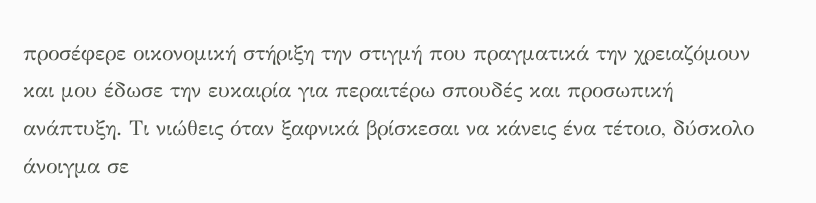προσέφερε οικονομική στήριξη την στιγμή που πραγματικά την χρειαζόμουν και μου έδωσε την ευκαιρία για περαιτέρω σπουδές και προσωπική ανάπτυξη. Τι νιώθεις όταν ξαφνικά βρίσκεσαι να κάνεις ένα τέτοιο, δύσκολο άνοιγμα σε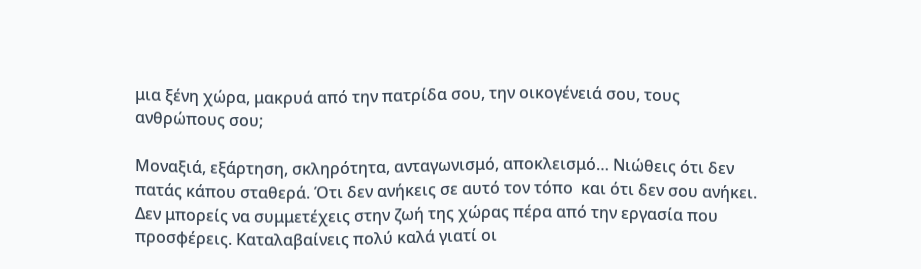μια ξένη χώρα, μακρυά από την πατρίδα σου, την οικογένειά σου, τους ανθρώπους σου;

Μοναξιά, εξάρτηση, σκληρότητα, ανταγωνισμό, αποκλεισμό… Νιώθεις ότι δεν πατάς κάπου σταθερά. Ότι δεν ανήκεις σε αυτό τον τόπο  και ότι δεν σου ανήκει. Δεν μπορείς να συμμετέχεις στην ζωή της χώρας πέρα από την εργασία που προσφέρεις. Καταλαβαίνεις πολύ καλά γιατί οι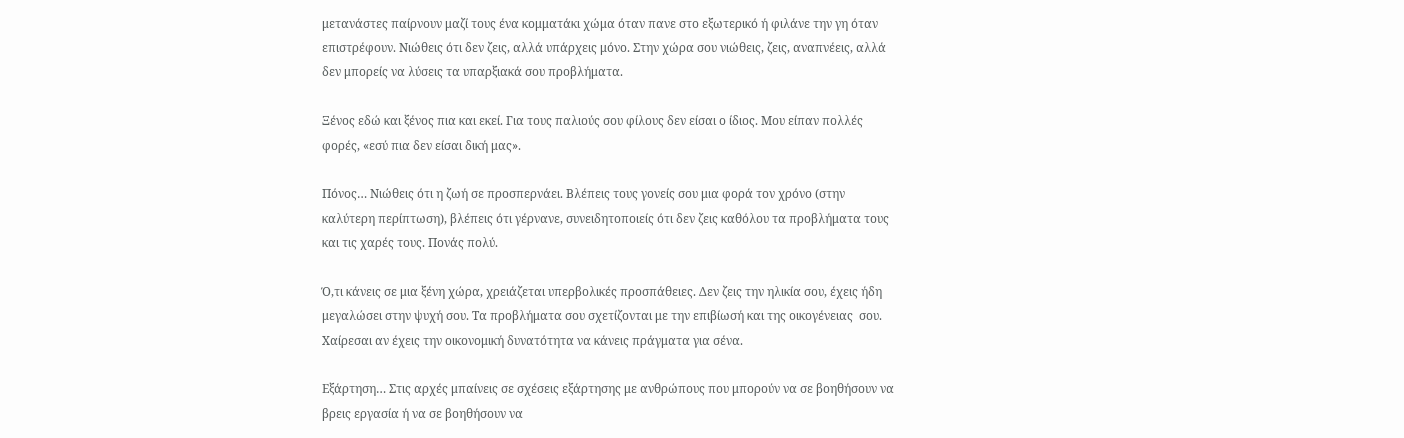μετανάστες παίρνουν μαζί τους ένα κομματάκι χώμα όταν πανε στο εξωτερικό ή φιλάνε την γη όταν επιστρέφουν. Νιώθεις ότι δεν ζεις, αλλά υπάρχεις μόνο. Στην χώρα σου νιώθεις, ζεις, αναπνέεις, αλλά δεν μπορείς να λύσεις τα υπαρξιακά σου προβλήματα.

Ξένος εδώ και ξένος πια και εκεί. Για τους παλιούς σου φίλους δεν είσαι ο ίδιος. Μου είπαν πολλές φορές, «εσύ πια δεν είσαι δική μας».

Πόνος… Νιώθεις ότι η ζωή σε προσπερνάει. Βλέπεις τους γονείς σου μια φορά τον χρόνο (στην καλύτερη περίπτωση), βλέπεις ότι γέρνανε, συνειδητοποιείς ότι δεν ζεις καθόλου τα προβλήματα τους και τις χαρές τους. Πονάς πολύ.

Ό,τι κάνεις σε μια ξένη χώρα, χρειάζεται υπερβολικές προσπάθειες. Δεν ζεις την ηλικία σου, έχεις ήδη μεγαλώσει στην ψυχή σου. Τα προβλήματα σου σχετίζονται με την επιβίωσή και της οικογένειας  σου.  Χαίρεσαι αν έχεις την οικονομική δυνατότητα να κάνεις πράγματα για σένα.

Εξάρτηση… Στις αρχές μπαίνεις σε σχέσεις εξάρτησης με ανθρώπους που μπορούν να σε βοηθήσουν να βρεις εργασία ή να σε βοηθήσουν να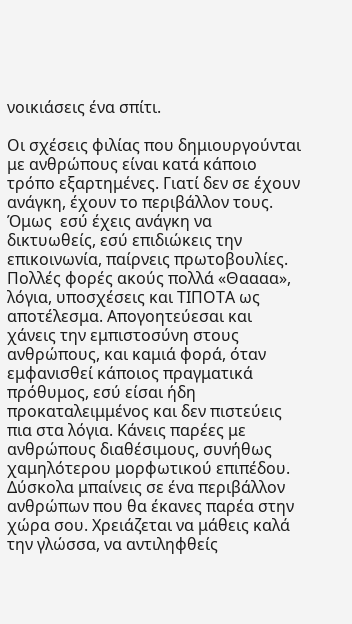νοικιάσεις ένα σπίτι.

Οι σχέσεις φιλίας που δημιουργούνται με ανθρώπους είναι κατά κάποιο τρόπο εξαρτημένες. Γιατί δεν σε έχουν ανάγκη, έχουν το περιβάλλον τους. Όμως  εσύ έχεις ανάγκη να δικτυωθείς, εσύ επιδιώκεις την επικοινωνία, παίρνεις πρωτοβουλίες. Πολλές φορές ακούς πολλά «Θαααα», λόγια, υποσχέσεις και ΤΙΠΟΤΑ ως αποτέλεσμα. Απογοητεύεσαι και χάνεις την εμπιστοσύνη στους ανθρώπους, και καμιά φορά, όταν εμφανισθεί κάποιος πραγματικά πρόθυμος, εσύ είσαι ήδη  προκαταλειμμένος και δεν πιστεύεις πια στα λόγια. Κάνεις παρέες με ανθρώπους διαθέσιμους, συνήθως χαμηλότερου μορφωτικού επιπέδου. Δύσκολα μπαίνεις σε ένα περιβάλλον ανθρώπων που θα έκανες παρέα στην χώρα σου. Χρειάζεται να μάθεις καλά την γλώσσα, να αντιληφθείς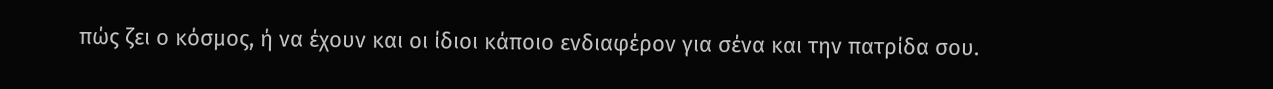πώς ζει ο κόσμος, ή να έχουν και οι ίδιοι κάποιο ενδιαφέρον για σένα και την πατρίδα σου.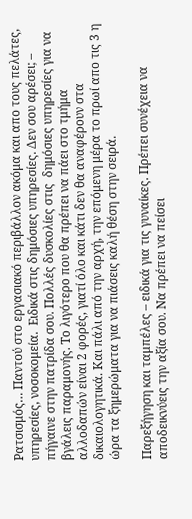Ρατσισμός… Παντού στο εργασιακό περιβάλλον ακόμα και απο τους πελάτες, υπηρεσίες, νοσοκομεία.  Ειδικά στις δημόσιες υπηρεσίες. Δεν σου αρέσει; – πήγαινε στην πατρίδα σου. Πολλές δυσκολίες στις  δημόσιες υπηρεσίες για να βγάλεις παραμονής. Το λιγότερο που θα πρέπει να πάει στο τμήμα αλλοδαπών είναι 2 φορές, γιατί όλο και κάτι δεν θα αναφέρουν στα δικαιολογητικά. Και πάλι από την αρχή, την επόμενη μέρα το πρωί απο τις 3 η ώρα τα ξημερώματα για να πιάσεις καλή θέση στην σειρά.

Παρεξήγηση και ταμπέλες – ειδικά για τις γυναίκες. Πρέπει συνέχεια να αποδεικνύεις την αξία σου. Να πρέπει να πείσει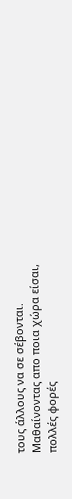τους άλλους να σε σέβονται.  Μαθαίνοντας απο ποια χώρα είσαι, πολλές φορές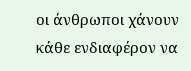οι άνθρωποι χάνουν κάθε ενδιαφέρον να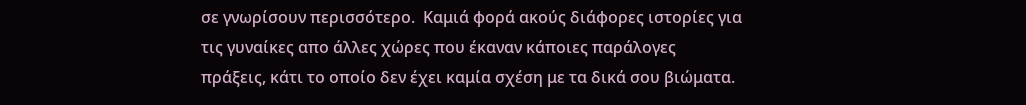σε γνωρίσουν περισσότερο.  Καμιά φορά ακούς διάφορες ιστορίες για τις γυναίκες απο άλλες χώρες που έκαναν κάποιες παράλογες πράξεις, κάτι το οποίο δεν έχει καμία σχέση με τα δικά σου βιώματα.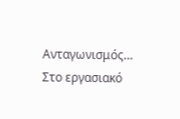Ανταγωνισμός… Στο εργασιακό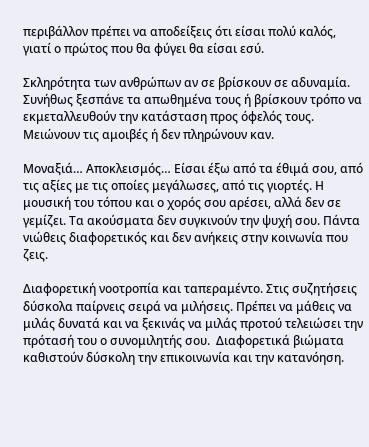περιβάλλον πρέπει να αποδείξεις ότι είσαι πολύ καλός, γιατί ο πρώτος που θα φύγει θα είσαι εσύ.

Σκληρότητα των ανθρώπων αν σε βρίσκουν σε αδυναμία. Συνήθως ξεσπάνε τα απωθημένα τους ή βρίσκουν τρόπο να εκμεταλλευθούν την κατάσταση προς όφελός τους. Μειώνουν τις αμοιβές ή δεν πληρώνουν καν.

Μοναξιά… Αποκλεισμός… Είσαι έξω από τα έθιμά σου, από τις αξίες με τις οποίες μεγάλωσες, από τις γιορτές. Η μουσική του τόπου και ο χορός σου αρέσει, αλλά δεν σε γεμίζει. Τα ακούσματα δεν συγκινούν την ψυχή σου. Πάντα νιώθεις διαφορετικός και δεν ανήκεις στην κοινωνία που ζεις.

Διαφορετική νοοτροπία και ταπεραμέντο. Στις συζητήσεις δύσκολα παίρνεις σειρά να μιλήσεις. Πρέπει να μάθεις να μιλάς δυνατά και να ξεκινάς να μιλάς προτού τελειώσει την πρότασή του ο συνομιλητής σου.  Διαφορετικά βιώματα καθιστούν δύσκολη την επικοινωνία και την κατανόηση.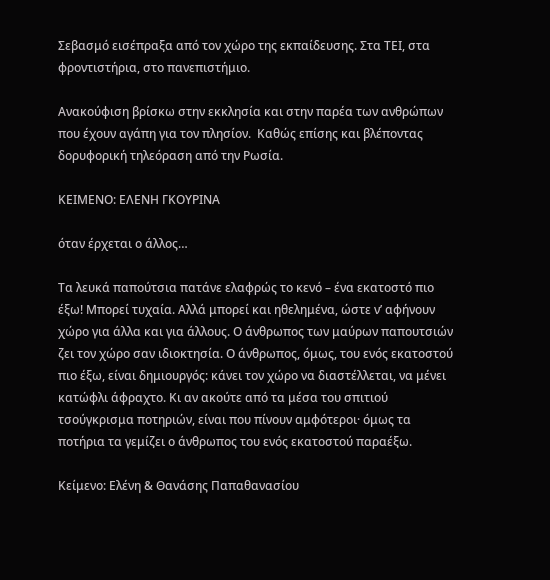Σεβασμό εισέπραξα από τον χώρο της εκπαίδευσης. Στα ΤΕΙ, στα φροντιστήρια, στο πανεπιστήμιο.

Ανακούφιση βρίσκω στην εκκλησία και στην παρέα των ανθρώπων που έχουν αγάπη για τον πλησίον.  Καθώς επίσης και βλέποντας δορυφορική τηλεόραση από την Ρωσία.

ΚΕΙΜΕΝΟ: ΕΛΕΝΗ ΓΚΟΥΡΙΝΑ

όταν έρχεται ο άλλος…

Τα λευκά παπούτσια πατάνε ελαφρώς το κενό – ένα εκατοστό πιο έξω! Μπορεί τυχαία. Αλλά μπορεί και ηθελημένα, ώστε ν’ αφήνουν χώρο για άλλα και για άλλους. Ο άνθρωπος των μαύρων παπουτσιών ζει τον χώρο σαν ιδιοκτησία. Ο άνθρωπος, όμως, του ενός εκατοστού πιο έξω, είναι δημιουργός: κάνει τον χώρο να διαστέλλεται, να μένει κατώφλι άφραχτο. Κι αν ακούτε από τα μέσα του σπιτιού τσούγκρισμα ποτηριών, είναι που πίνουν αμφότεροι· όμως τα ποτήρια τα γεμίζει ο άνθρωπος του ενός εκατοστού παραέξω.

Κείμενο: Ελένη & Θανάσης Παπαθανασίου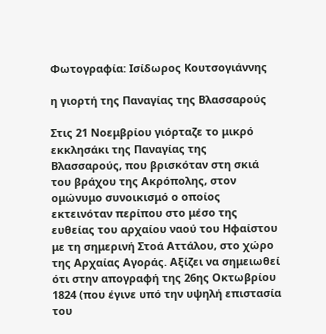Φωτογραφία: Ισίδωρος Κουτσογιάννης

η γιορτή της Παναγίας της Βλασσαρούς

Στις 21 Νοεμβρίου γιόρταζε το μικρό εκκλησάκι της Παναγίας της Βλασσαρούς, που βρισκόταν στη σκιά του βράχου της Ακρόπολης, στον ομώνυμο συνοικισμό ο οποίος εκτεινόταν περίπου στο μέσο της ευθείας του αρχαίου ναού του Ηφαίστου με τη σημερινή Στοά Αττάλου, στο χώρο της Αρχαίας Αγοράς. Αξίζει να σημειωθεί ότι στην απογραφή της 26ης Οκτωβρίου 1824 (που έγινε υπό την υψηλή επιστασία του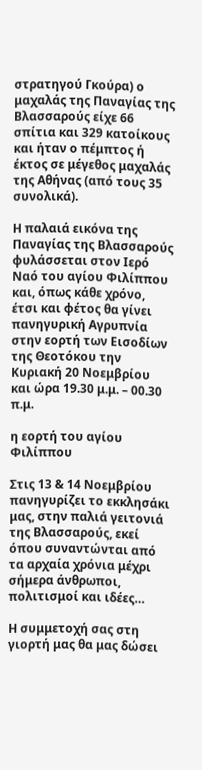στρατηγού Γκούρα) ο μαχαλάς της Παναγίας της Βλασσαρούς είχε 66 σπίτια και 329 κατοίκους και ήταν ο πέμπτος ή έκτος σε μέγεθος μαχαλάς της Αθήνας (από τους 35 συνολικά).

Η παλαιά εικόνα της Παναγίας της Βλασσαρούς φυλάσσεται στον Ιερό Ναό του αγίου Φιλίππου και, όπως κάθε χρόνο, έτσι και φέτος θα γίνει πανηγυρική Αγρυπνία στην εορτή των Εισοδίων της Θεοτόκου την Κυριακή 20 Νοεμβρίου και ώρα 19.30 μ.μ. – 00.30 π.μ.

η εορτή του αγίου Φιλίππου

Στις 13 & 14 Νοεμβρίου πανηγυρίζει το εκκλησάκι μας, στην παλιά γειτονιά της Βλασσαρούς, εκεί όπου συναντώνται από τα αρχαία χρόνια μέχρι σήμερα άνθρωποι, πολιτισμοί και ιδέες…

Η συμμετοχή σας στη γιορτή μας θα μας δώσει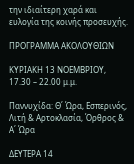την ιδιαίτερη χαρά και ευλογία της κοινής προσευχής.

ΠΡΟΓΡΑΜΜΑ ΑΚΟΛΟΥΘΙΩΝ

ΚΥΡΙΑΚΗ 13 ΝΟΕΜΒΡΙΟΥ, 17.30 – 22.00 μ.μ.

Παννυχίδα: Θ΄ Ώρα, Εσπερινός, Λιτή & Αρτοκλασία, Όρθρος & Α΄ Ώρα

ΔΕΥΤΕΡΑ 14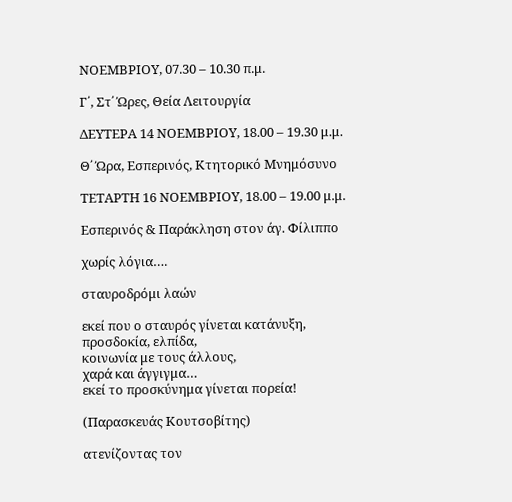ΝΟΕΜΒΡΙΟΥ, 07.30 – 10.30 π.μ.

Γ΄, Στ΄ Ώρες, Θεία Λειτουργία

ΔΕΥΤΕΡΑ 14 ΝΟΕΜΒΡΙΟΥ, 18.00 – 19.30 μ.μ.

Θ΄ Ώρα, Εσπερινός, Κτητορικό Μνημόσυνο

ΤΕΤΑΡΤΗ 16 ΝΟΕΜΒΡΙΟΥ, 18.00 – 19.00 μ.μ.

Εσπερινός & Παράκληση στον άγ. Φίλιππο

χωρίς λόγια….

σταυροδρόμι λαών

εκεί που ο σταυρός γίνεται κατάνυξη,
προσδοκία, ελπίδα,
κοινωνία με τους άλλους,
χαρά και άγγιγμα…
εκεί το προσκύνημα γίνεται πορεία!

(Παρασκευάς Κουτσοβίτης)

ατενίζοντας τον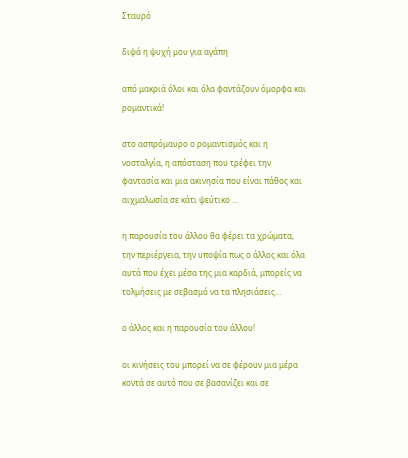Σταυρό

διψά η ψυχή μου για αγάπη

από μακριά όλοι και όλα φαντάζουν όμορφα και ρομαντικά!

στο ασπρόμαυρο ο ρομαντισμός και η νοσταλγία, η απόσταση που τρέφει την φαντασία και μια ακινησία που είναι πάθος και αιχμαλωσία σε κάτι ψεύτικο …

η παρουσία του άλλου θα φέρει τα χρώματα, την περιέργεια, την υποψία πως ο άλλος και όλα αυτά που έχει μέσα της μια καρδιά, μπορείς να τολμήσεις με σεβασμό να τα πλησιάσεις…

ο άλλος και η παρουσία του άλλου!

οι κινήσεις του μπορεί να σε φέρουν μια μέρα κοντά σε αυτό που σε βασανίζει και σε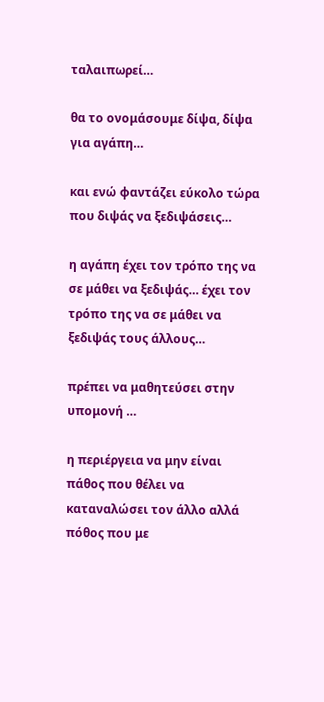ταλαιπωρεί…

θα το ονομάσουμε δίψα, δίψα για αγάπη…

και ενώ φαντάζει εύκολο τώρα που διψάς να ξεδιψάσεις…

η αγάπη έχει τον τρόπο της να σε μάθει να ξεδιψάς… έχει τον τρόπο της να σε μάθει να ξεδιψάς τους άλλους…

πρέπει να μαθητεύσει στην υπομονή …

η περιέργεια να μην είναι πάθος που θέλει να καταναλώσει τον άλλο αλλά πόθος που με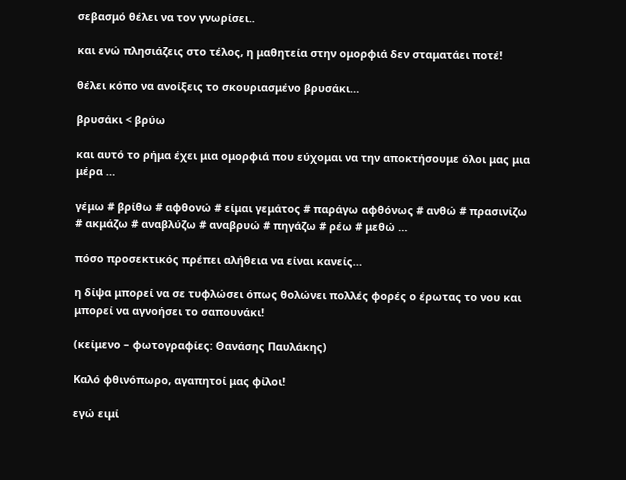σεβασμό θέλει να τον γνωρίσει..

και ενώ πλησιάζεις στο τέλος, η μαθητεία στην ομορφιά δεν σταματάει ποτέ!

θέλει κόπο να ανοίξεις το σκουριασμένο βρυσάκι…

βρυσάκι < βρύω

και αυτό το ρήμα έχει μια ομορφιά που εύχομαι να την αποκτήσουμε όλοι μας μια μέρα …

γέμω # βρίθω # αφθονώ # είμαι γεμάτος # παράγω αφθόνως # ανθώ # πρασινίζω # ακμάζω # αναβλύζω # αναβρυώ # πηγάζω # ρέω # μεθώ …

πόσο προσεκτικός πρέπει αλήθεια να είναι κανείς…

η δίψα μπορεί να σε τυφλώσει όπως θολώνει πολλές φορές ο έρωτας το νου και μπορεί να αγνοήσει το σαπουνάκι!

(κείμενο – φωτογραφίες: Θανάσης Παυλάκης)

Καλό φθινόπωρο, αγαπητοί μας φίλοι!

εγώ ειμί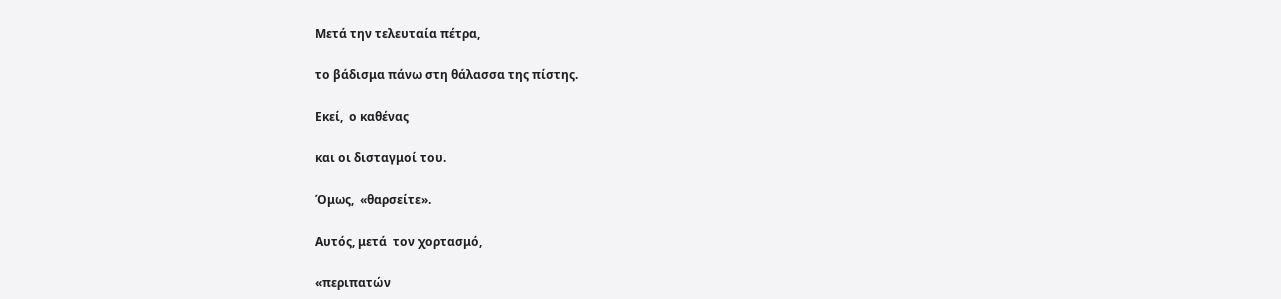Μετά την τελευταία πέτρα,

το βάδισμα πάνω στη θάλασσα της πίστης.

Εκεί,  ο καθένας

και οι δισταγμοί του.

Όμως,  «θαρσείτε».

Αυτός, μετά  τον χορτασμό,

«περιπατών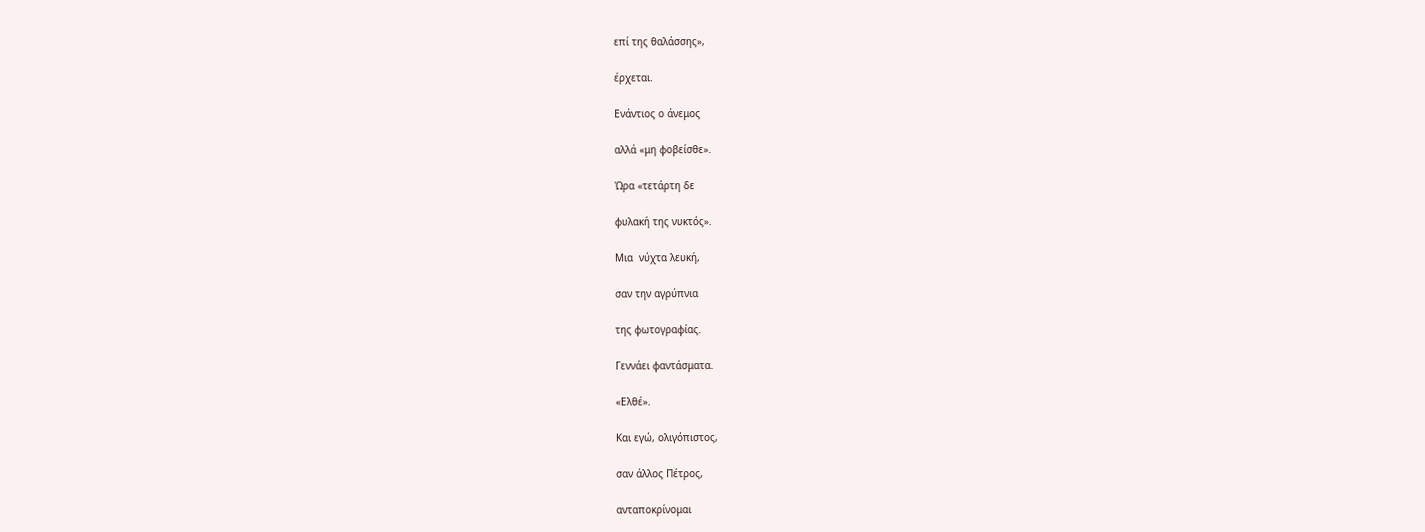επί της θαλάσσης»,

έρχεται.

Ενάντιος ο άνεμος

αλλά «μη φοβείσθε».

Ώρα «τετάρτη δε

φυλακή της νυκτός».

Μια  νύχτα λευκή,

σαν την αγρύπνια

της φωτογραφίας.

Γεννάει φαντάσματα.

«Ελθέ».

Και εγώ, ολιγόπιστος,

σαν άλλος Πέτρος,

ανταποκρίνομαι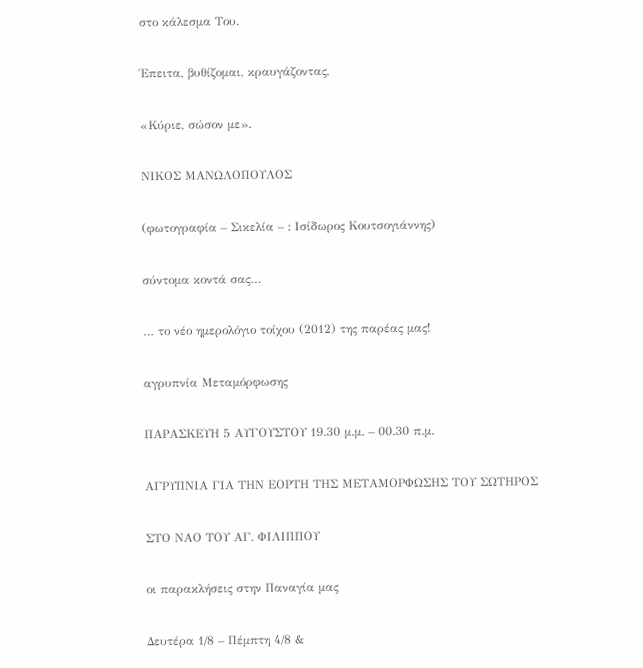στο κάλεσμα Του.

Έπειτα, βυθίζομαι, κραυγάζοντας,

«Κύριε, σώσον με».

ΝΙΚΟΣ ΜΑΝΩΛΟΠΟΥΛΟΣ

(φωτογραφία – Σικελία – : Ισίδωρος Κουτσογιάννης)

σύντομα κοντά σας…

… το νέο ημερολόγιο τοίχου (2012) της παρέας μας!

αγρυπνία Μεταμόρφωσης

ΠΑΡΑΣΚΕΥΗ 5 ΑΥΓΟΥΣΤΟΥ 19.30 μ.μ. – 00.30 π.μ.

ΑΓΡΥΠΝΙΑ ΓΙΑ ΤΗΝ ΕΟΡΤΗ ΤΗΣ ΜΕΤΑΜΟΡΦΩΣΗΣ ΤΟΥ ΣΩΤΗΡΟΣ

ΣΤΟ ΝΑΟ ΤΟΥ ΑΓ. ΦΙΛΙΠΠΟΥ

οι παρακλήσεις στην Παναγία μας

Δευτέρα 1/8 – Πέμπτη 4/8 &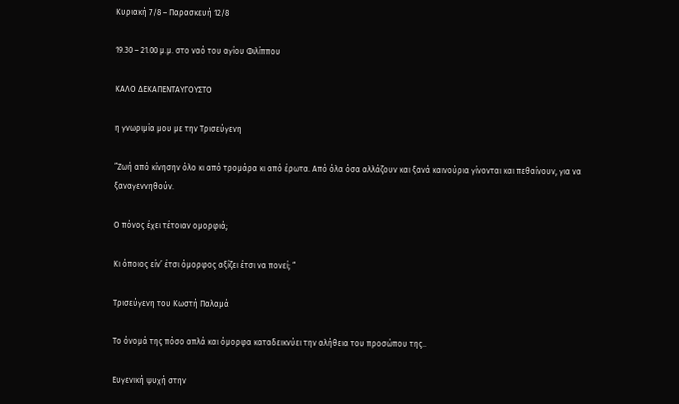Κυριακή 7/8 – Παρασκευή 12/8

19.30 – 21.00 μ.μ. στο ναό του αγίου Φιλίππου

ΚΑΛΟ ΔΕΚΑΠΕΝΤΑΥΓΟΥΣΤΟ

η γνωριμία μου με την Τρισεύγενη

”Ζωή από κίνησην όλο κι από τρομάρα κι από έρωτα. Από όλα όσα αλλάζουν και ξανά καινούρια γίνονται και πεθαίνουν, για να ξαναγεννηθούν.

Ο πόνος έχει τέτοιαν ομορφιά;

Κι όποιος είν’ έτσι όμορφος αξίζει έτσι να πονεί; “

Τρισεύγενη του Κωστή Παλαμά

Το όνομά της πόσο απλά και όμορφα καταδεικνύει την αλήθεια του προσώπου της..

Ευγενική ψυχή στην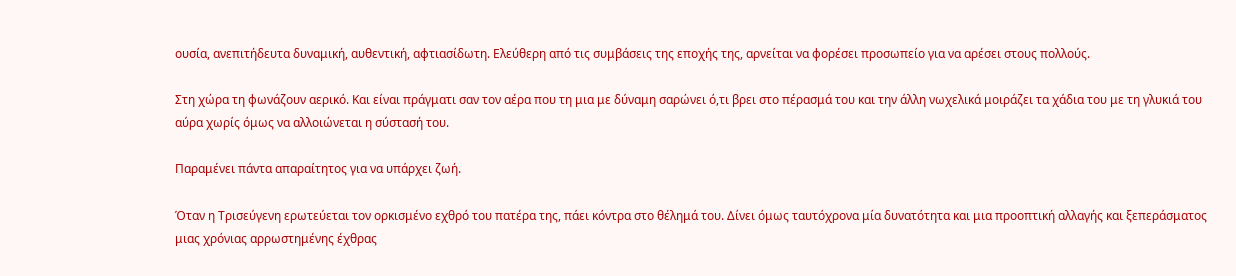ουσία, ανεπιτήδευτα δυναμική, αυθεντική, αφτιασίδωτη. Ελεύθερη από τις συμβάσεις της εποχής της, αρνείται να φορέσει προσωπείο για να αρέσει στους πολλούς.

Στη χώρα τη φωνάζουν αερικό. Και είναι πράγματι σαν τον αέρα που τη μια με δύναμη σαρώνει ό,τι βρει στο πέρασμά του και την άλλη νωχελικά μοιράζει τα χάδια του με τη γλυκιά του αύρα χωρίς όμως να αλλοιώνεται η σύστασή του.

Παραμένει πάντα απαραίτητος για να υπάρχει ζωή.

Όταν η Τρισεύγενη ερωτεύεται τον ορκισμένο εχθρό του πατέρα της, πάει κόντρα στο θέλημά του. Δίνει όμως ταυτόχρονα μία δυνατότητα και μια προοπτική αλλαγής και ξεπεράσματος μιας χρόνιας αρρωστημένης έχθρας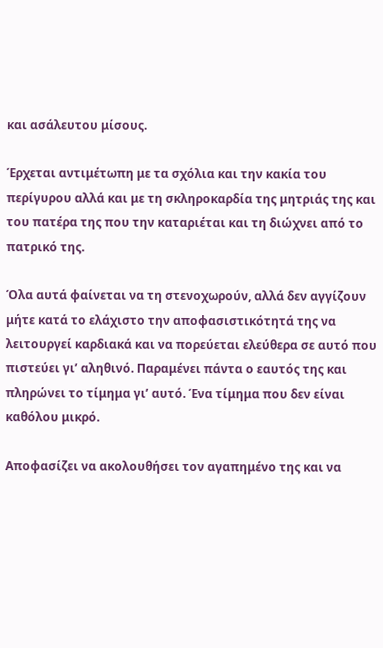και ασάλευτου μίσους.

Έρχεται αντιμέτωπη με τα σχόλια και την κακία του περίγυρου αλλά και με τη σκληροκαρδία της μητριάς της και του πατέρα της που την καταριέται και τη διώχνει από το πατρικό της.

Όλα αυτά φαίνεται να τη στενοχωρούν, αλλά δεν αγγίζουν μήτε κατά το ελάχιστο την αποφασιστικότητά της να λειτουργεί καρδιακά και να πορεύεται ελεύθερα σε αυτό που πιστεύει γι’ αληθινό. Παραμένει πάντα ο εαυτός της και πληρώνει το τίμημα γι’ αυτό. Ένα τίμημα που δεν είναι καθόλου μικρό.

Αποφασίζει να ακολουθήσει τον αγαπημένο της και να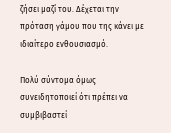ζήσει μαζί του. Δέχεται την πρόταση γάμου που της κάνει με ιδιαίτερο ενθουσιασμό.

Πολύ σύντομα όμως συνειδητοποιεί ότι πρέπει να συμβιβαστεί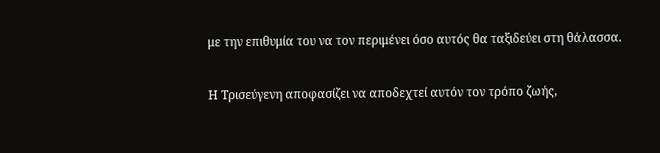με την επιθυμία του να τον περιμένει όσο αυτός θα ταξιδεύει στη θάλασσα.

Η Τρισεύγενη αποφασίζει να αποδεχτεί αυτόν τον τρόπο ζωής,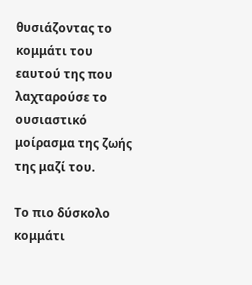θυσιάζοντας το κομμάτι του εαυτού της που λαχταρούσε το ουσιαστικό μοίρασμα της ζωής της μαζί του.

Το πιο δύσκολο κομμάτι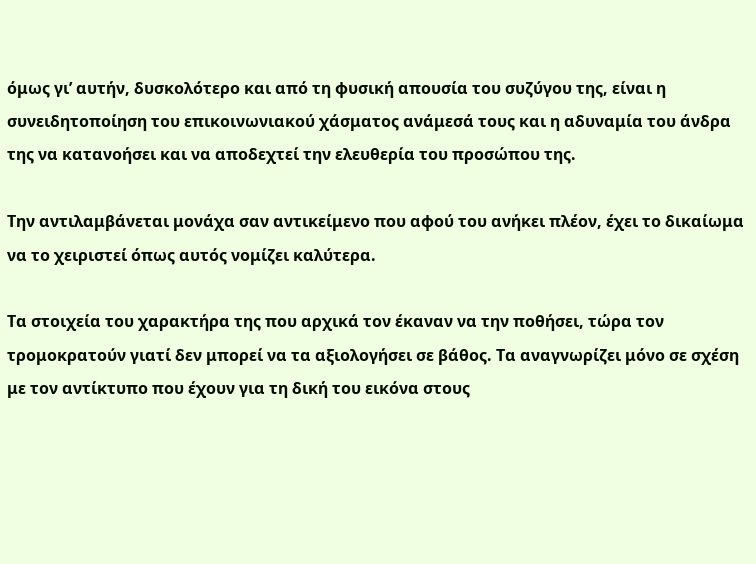όμως γι’ αυτήν, δυσκολότερο και από τη φυσική απουσία του συζύγου της, είναι η συνειδητοποίηση του επικοινωνιακού χάσματος ανάμεσά τους και η αδυναμία του άνδρα της να κατανοήσει και να αποδεχτεί την ελευθερία του προσώπου της.

Την αντιλαμβάνεται μονάχα σαν αντικείμενο που αφού του ανήκει πλέον, έχει το δικαίωμα να το χειριστεί όπως αυτός νομίζει καλύτερα.

Τα στοιχεία του χαρακτήρα της που αρχικά τον έκαναν να την ποθήσει, τώρα τον τρομοκρατούν γιατί δεν μπορεί να τα αξιολογήσει σε βάθος. Τα αναγνωρίζει μόνο σε σχέση με τον αντίκτυπο που έχουν για τη δική του εικόνα στους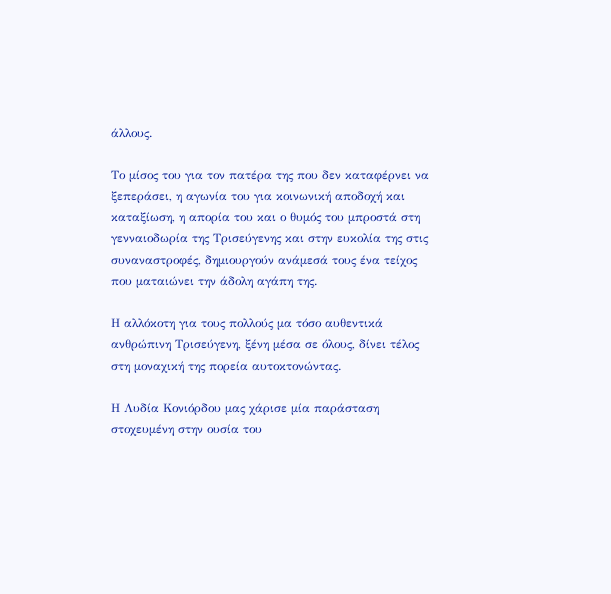άλλους.

Το μίσος του για τον πατέρα της που δεν καταφέρνει να ξεπεράσει, η αγωνία του για κοινωνική αποδοχή και καταξίωση, η απορία του και ο θυμός του μπροστά στη γενναιοδωρία της Τρισεύγενης και στην ευκολία της στις συναναστροφές, δημιουργούν ανάμεσά τους ένα τείχος που ματαιώνει την άδολη αγάπη της.

Η αλλόκοτη για τους πολλούς μα τόσο αυθεντικά ανθρώπινη Τρισεύγενη, ξένη μέσα σε όλους, δίνει τέλος στη μοναχική της πορεία αυτοκτονώντας.

Η Λυδία Κονιόρδου μας χάρισε μία παράσταση στοχευμένη στην ουσία του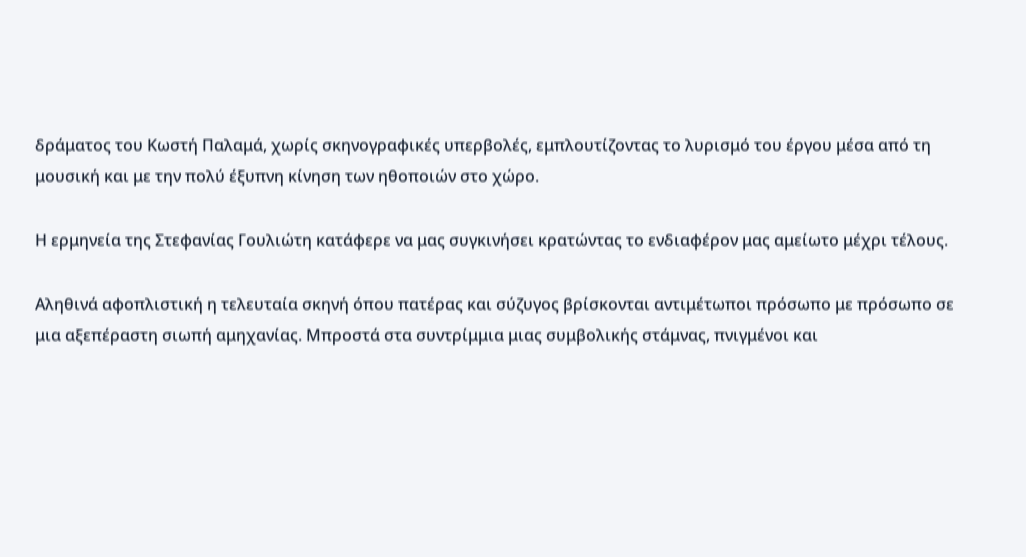δράματος του Κωστή Παλαμά, χωρίς σκηνογραφικές υπερβολές, εμπλουτίζοντας το λυρισμό του έργου μέσα από τη μουσική και με την πολύ έξυπνη κίνηση των ηθοποιών στο χώρο.

Η ερμηνεία της Στεφανίας Γουλιώτη κατάφερε να μας συγκινήσει κρατώντας το ενδιαφέρον μας αμείωτο μέχρι τέλους.

Αληθινά αφοπλιστική η τελευταία σκηνή όπου πατέρας και σύζυγος βρίσκονται αντιμέτωποι πρόσωπο με πρόσωπο σε μια αξεπέραστη σιωπή αμηχανίας. Μπροστά στα συντρίμμια μιας συμβολικής στάμνας, πνιγμένοι και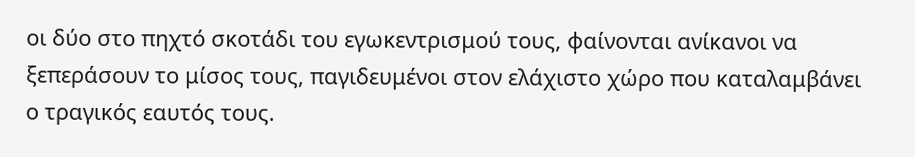οι δύο στο πηχτό σκοτάδι του εγωκεντρισμού τους, φαίνονται ανίκανοι να ξεπεράσουν το μίσος τους, παγιδευμένοι στον ελάχιστο χώρο που καταλαμβάνει ο τραγικός εαυτός τους.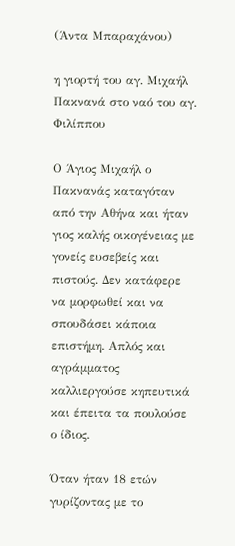(Άντα Μπαραχάνου)

η γιορτή του αγ. Μιχαήλ Πακνανά στο ναό του αγ. Φιλίππου

Ο Άγιος Μιχαήλ ο Πακνανάς καταγόταν από την Αθήνα και ήταν γιος καλής οικογένειας με γονείς ευσεβείς και πιστούς. Δεν κατάφερε να μορφωθεί και να σπουδάσει κάποια επιστήμη. Απλός και αγράμματος καλλιεργούσε κηπευτικά και έπειτα τα πουλούσε ο ίδιος.

Όταν ήταν 18 ετών γυρίζοντας με το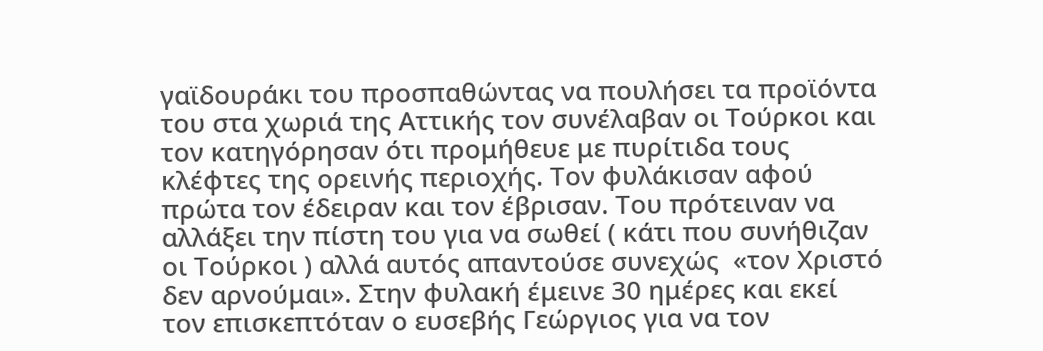γαϊδουράκι του προσπαθώντας να πουλήσει τα προϊόντα του στα χωριά της Αττικής τον συνέλαβαν οι Τούρκοι και τον κατηγόρησαν ότι προμήθευε με πυρίτιδα τους κλέφτες της ορεινής περιοχής. Τον φυλάκισαν αφού πρώτα τον έδειραν και τον έβρισαν. Του πρότειναν να αλλάξει την πίστη του για να σωθεί ( κάτι που συνήθιζαν οι Τούρκοι ) αλλά αυτός απαντούσε συνεχώς  «τον Χριστό δεν αρνούμαι». Στην φυλακή έμεινε 30 ημέρες και εκεί τον επισκεπτόταν ο ευσεβής Γεώργιος για να τον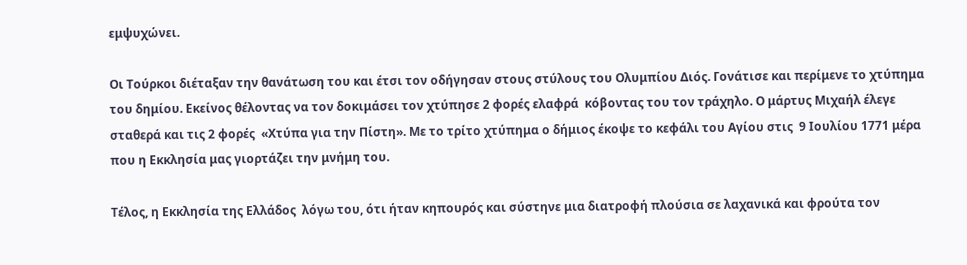εμψυχώνει.

Οι Τούρκοι διέταξαν την θανάτωση του και έτσι τον οδήγησαν στους στύλους του Ολυμπίου Διός. Γονάτισε και περίμενε το χτύπημα του δημίου. Εκείνος θέλοντας να τον δοκιμάσει τον χτύπησε 2 φορές ελαφρά  κόβοντας του τον τράχηλο. Ο μάρτυς Μιχαήλ έλεγε σταθερά και τις 2 φορές  «Χτύπα για την Πίστη». Με το τρίτο χτύπημα ο δήμιος έκοψε το κεφάλι του Αγίου στις  9 Ιουλίου 1771 μέρα που η Εκκλησία μας γιορτάζει την μνήμη του.

Τέλος, η Εκκλησία της Ελλάδος  λόγω του, ότι ήταν κηπουρός και σύστηνε μια διατροφή πλούσια σε λαχανικά και φρούτα τον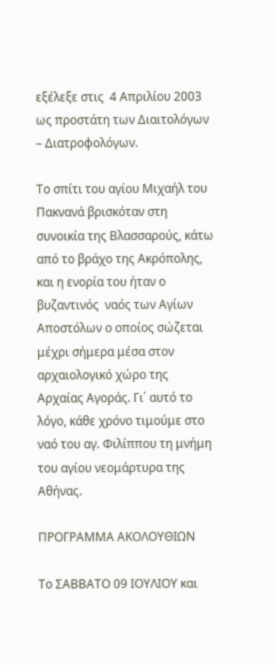εξέλεξε στις  4 Απριλίου 2003 ως προστάτη των Διαιτολόγων – Διατροφολόγων.

Το σπίτι του αγίου Μιχαήλ του Πακνανά βρισκόταν στη συνοικία της Βλασσαρούς, κάτω από το βράχο της Ακρόπολης, και η ενορία του ήταν ο βυζαντινός  ναός των Αγίων Αποστόλων ο οποίος σώζεται μέχρι σήμερα μέσα στον αρχαιολογικό χώρο της Αρχαίας Αγοράς. Γι΄ αυτό το λόγο, κάθε χρόνο τιμούμε στο ναό του αγ. Φιλίππου τη μνήμη του αγίου νεομάρτυρα της Αθήνας.

ΠΡΟΓΡΑΜΜΑ ΑΚΟΛΟΥΘΙΩΝ

Το ΣΑΒΒΑΤΟ 09 ΙΟΥΛΙΟΥ και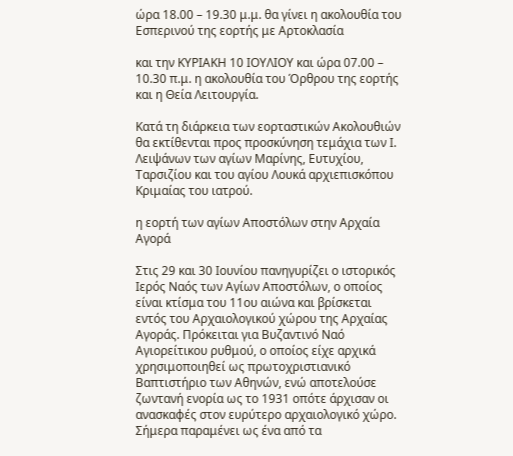ώρα 18.00 – 19.30 μ.μ. θα γίνει η ακολουθία του Εσπερινού της εορτής με Αρτοκλασία

και την ΚΥΡΙΑΚΗ 10 ΙΟΥΛΙΟΥ και ώρα 07.00 – 10.30 π.μ. η ακολουθία του Όρθρου της εορτής και η Θεία Λειτουργία.

Κατά τη διάρκεια των εορταστικών Ακολουθιών θα εκτίθενται προς προσκύνηση τεμάχια των Ι. Λειψάνων των αγίων Μαρίνης, Ευτυχίου, Ταρσιζίου και του αγίου Λουκά αρχιεπισκόπου Κριμαίας του ιατρού.

η εορτή των αγίων Αποστόλων στην Αρχαία Αγορά

Στις 29 και 30 Ιουνίου πανηγυρίζει ο ιστορικός Ιερός Ναός των Αγίων Αποστόλων, ο οποίος είναι κτίσμα του 11ου αιώνα και βρίσκεται εντός του Αρχαιολογικού χώρου της Αρχαίας Αγοράς. Πρόκειται για Βυζαντινό Ναό Αγιορείτικου ρυθμού, ο οποίος είχε αρχικά χρησιμοποιηθεί ως πρωτοχριστιανικό Βαπτιστήριο των Αθηνών, ενώ αποτελούσε ζωντανή ενορία ως το 1931 οπότε άρχισαν οι ανασκαφές στον ευρύτερο αρχαιολογικό χώρο. Σήμερα παραμένει ως ένα από τα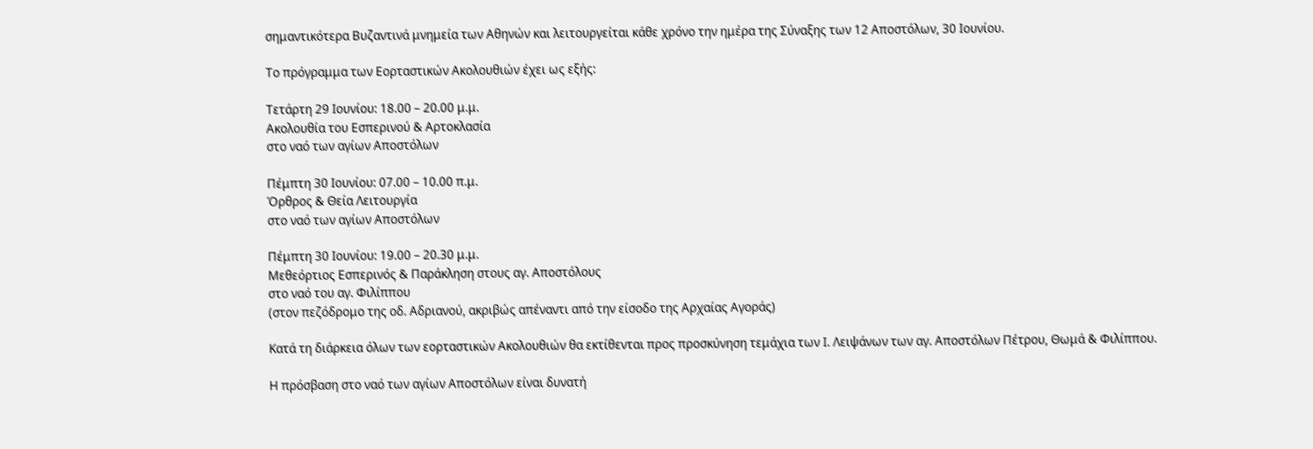σημαντικότερα Βυζαντινά μνημεία των Αθηνών και λειτουργείται κάθε χρόνο την ημέρα της Σύναξης των 12 Αποστόλων, 30 Ιουνίου.

Το πρόγραμμα των Εορταστικών Ακολουθιών έχει ως εξής:

Τετάρτη 29 Ιουνίου: 18.00 – 20.00 μ.μ.
Ακολουθία του Εσπερινού & Αρτοκλασία
στο ναό των αγίων Αποστόλων

Πέμπτη 30 Ιουνίου: 07.00 – 10.00 π.μ.
Όρθρος & Θεία Λειτουργία
στο ναό των αγίων Αποστόλων

Πέμπτη 30 Ιουνίου: 19.00 – 20.30 μ.μ.
Μεθεόρτιος Εσπερινός & Παράκληση στους αγ. Αποστόλους
στο ναό του αγ. Φιλίππου
(στον πεζόδρομο της οδ. Αδριανού, ακριβώς απέναντι από την είσοδο της Αρχαίας Αγοράς)

Κατά τη διάρκεια όλων των εορταστικών Ακολουθιών θα εκτίθενται προς προσκύνηση τεμάχια των Ι. Λειψάνων των αγ. Αποστόλων Πέτρου, Θωμά & Φιλίππου.

Η πρόσβαση στο ναό των αγίων Αποστόλων είναι δυνατή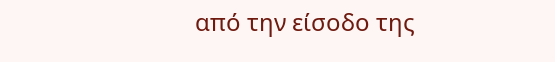από την είσοδο της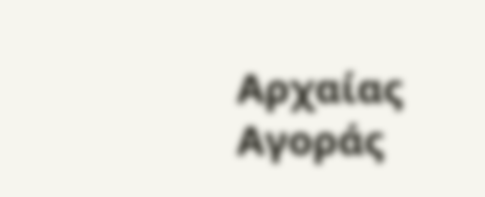Αρχαίας Αγοράς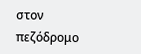στον πεζόδρομο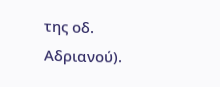της οδ. Αδριανού).